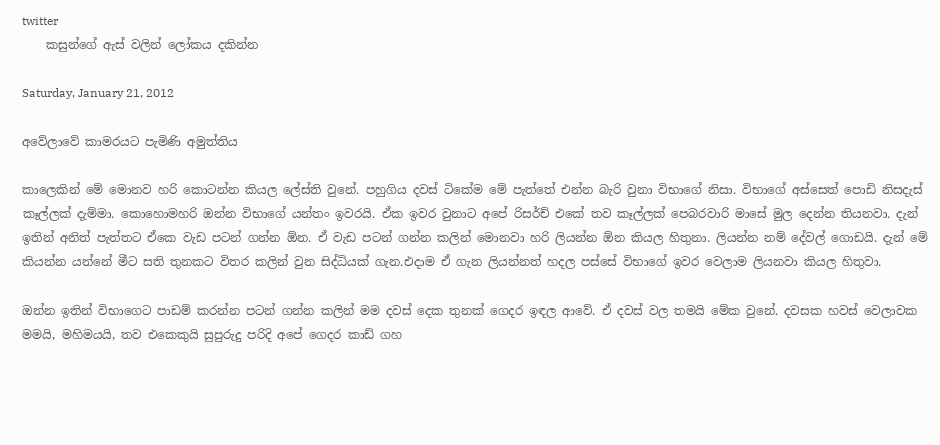twitter
    කසුන්ගේ ඇස් වලින් ලෝකය දකින්න

Saturday, January 21, 2012

අවේලාවේ කාමරයට පැමිණි අමුත්තිය

කාලෙකින් මේ මොනව හරි කොටන්න කියල ලේස්ති වුනේ. පහුගිය දවස් ටිකේම මේ පැත්තේ එන්න බැරි වුනා විභාගේ නිසා. විභාගේ අස්සෙත් පොඩි නිසදැස් කෑල්ලක් දැම්මා. කොහොමහරි ඔන්න විභාගේ යන්තං ඉවරයි. ඒක ඉවර වුනාට අපේ රිසර්ච් එකේ තව කෑල්ලක් පෙබරවාරි මාසේ මුල දෙන්න තියනවා. දැන් ඉතින් අනිත් පැත්තට ඒකෙ වැඩ පටන් ගන්න ඕන. ඒ වැඩ පටන් ගන්න කලින් මොනවා හරි ලියන්න ඕන කියල හිතුනා. ලියන්න නම් දේවල් ගොඩයි. දැන් මේ කියන්න යන්නේ මීට සති තුනකට විතර කලින් වුන සිද්ධියක් ගැන.එදාම ඒ ගැන ලියන්නත් හදල පස්සේ විභාගේ ඉවර වෙලාම ලියනවා කියල හිතුවා.

ඔන්න ඉතින් විභාගෙට පාඩම් කරන්න පටන් ගන්න කලින් මම දවස් දෙක තුනක් ගෙදර ඉඳල ආවේ. ඒ දවස් වල තමයි මේක වුනේ. දවසක හවස් වෙලාවක මමයි, මහිමයයි, තව එකෙකුයි සුපුරුදු පරිදි අපේ ගෙදර කාඩ් ගහ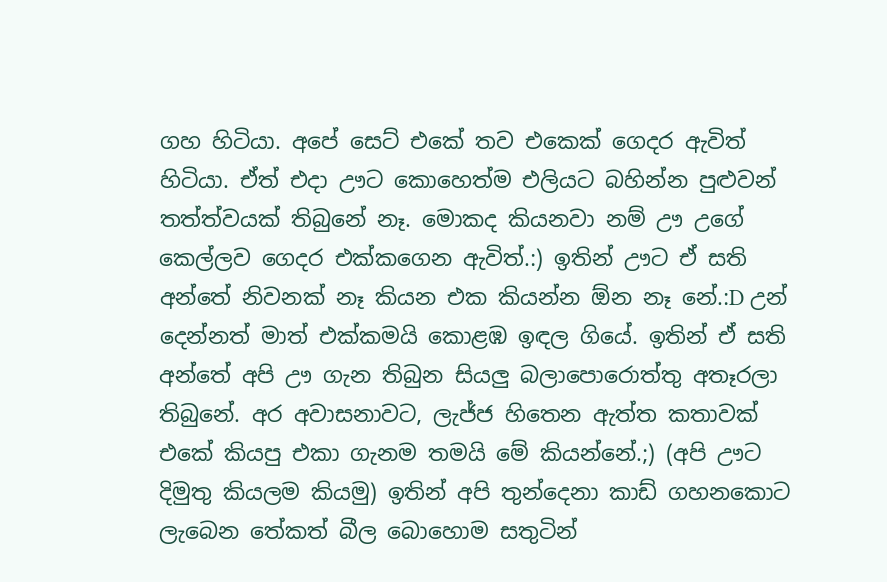ගහ හිටියා. අපේ සෙට් එකේ තව එකෙක් ගෙදර ඇවිත් හිටියා. ඒත් එදා ඌට කොහෙත්ම එලියට බහින්න පුළුවන් තත්ත්වයක් තිබුනේ නෑ. මොකද කියනවා නම් ඌ උගේ කෙල්ලව ගෙදර එක්කගෙන ඇවිත්.:) ඉතින් ඌට ඒ සති අන්තේ නිවනක් නෑ කියන එක කියන්න ඕන නෑ නේ.:D උන් දෙන්නත් මාත් එක්කමයි කොළඹ ඉඳල ගියේ. ඉතින් ඒ සති අන්තේ අපි ඌ ගැන තිබුන සියලු බලාපොරොත්තු අතෑරලා තිබුනේ. අර අවාසනාවට, ලැජ්ජ හිතෙන ඇත්ත කතාවක් එකේ කියපු එකා ගැනම තමයි මේ කියන්නේ.;) (අපි ඌට දිමුතු කියලම කියමු) ඉතින් අපි තුන්දෙනා කාඩ් ගහනකොට ලැබෙන තේකත් බීල බොහොම සතුටින්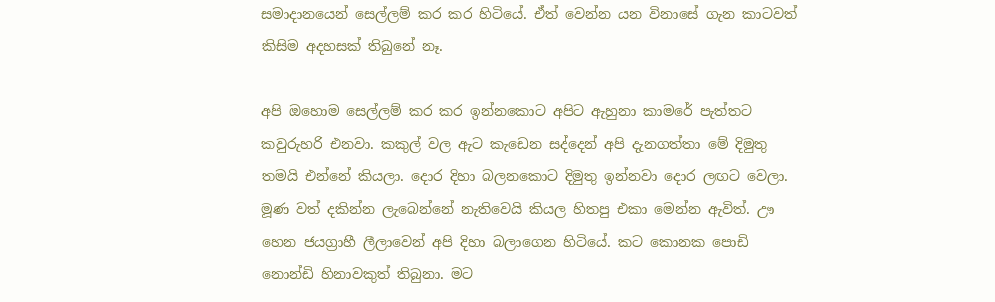සමාදානයෙන් සෙල්ලම් කර කර හිටියේ. ඒත් වෙන්න යන විනාසේ ගැන කාටවත් කිසිම අදහසක් තිබුනේ නෑ.

අපි ඔහොම සෙල්ලම් කර කර ඉන්නකොට අපිට ඇහුනා කාමරේ පැත්තට කවුරුහරි එනවා. කකුල් වල ඇට කැඩෙන සද්දෙන් අපි දැනගත්තා මේ දිමුතු තමයි එන්නේ කියලා. දොර දිහා බලනකොට දිමුතු ඉන්නවා දොර ලඟට වෙලා. මූණ වත් දකින්න ලැබෙන්නේ නැතිවෙයි කියල හිතපු එකා මෙන්න ඇවිත්. ඌ හෙන ජයග්‍රාහී ලීලාවෙන් අපි දිහා බලාගෙන හිටියේ. කට කොනක පොඩි නොන්ඩි හිනාවකුත් තිබුනා. මට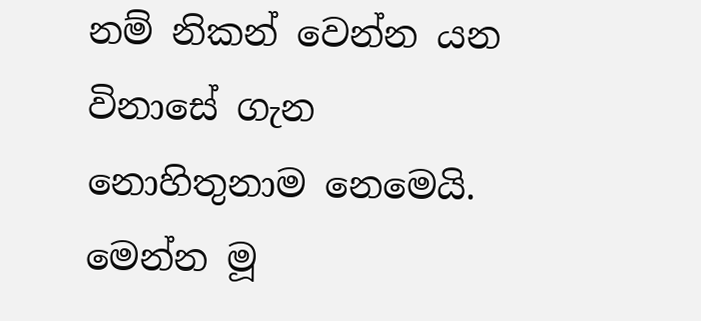නම් නිකන් වෙන්න යන විනාසේ ගැන නොහිතුනාම නෙමෙයි. මෙන්න මූ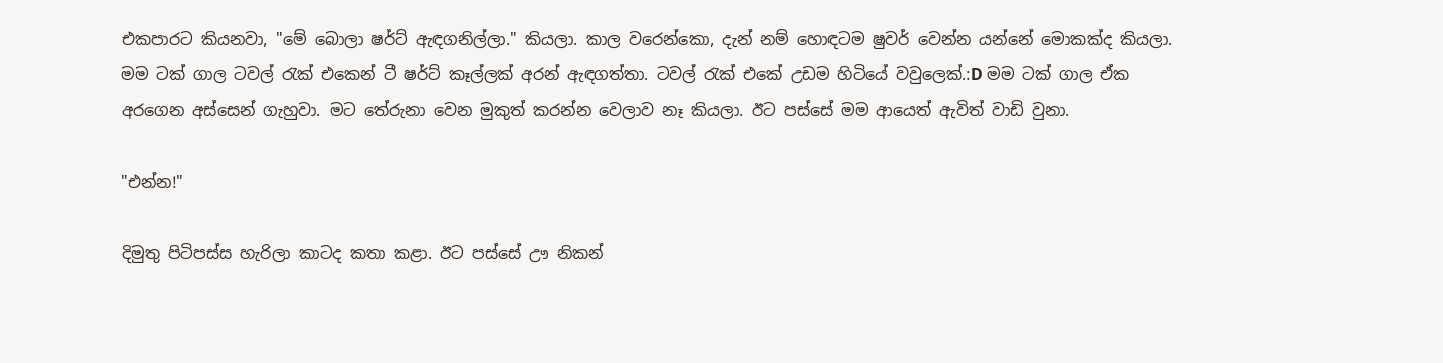එකපාරට කියනවා, "මේ බොලා ෂර්ට් ඇඳගනිල්ලා." කියලා. කාල වරෙන්කො, දැන් නම් හොඳටම ෂුවර් වෙන්න යන්නේ මොකක්ද කියලා. මම ටක් ගාල ටවල් රැක් එකෙන් ටී ෂර්ට් කෑල්ලක් අරන් ඇඳගත්තා. ටවල් රැක් එකේ උඩම හිටියේ වවුලෙක්.:D මම ටක් ගාල ඒක අරගෙන අස්සෙන් ගැහුවා. මට තේරුනා වෙන මුකුත් කරන්න වෙලාව නෑ කියලා. ඊට පස්සේ මම ආයෙත් ඇවිත් වාඩි වුනා.

"එන්න!"

දිමුතු පිටිපස්ස හැරිලා කාටද කතා කළා. ඊට පස්සේ ඌ නිකන්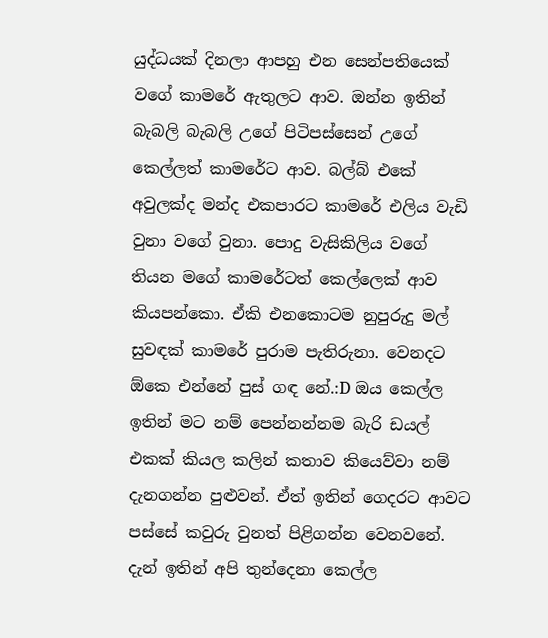යුද්ධයක් දිනලා ආපහු එන සෙන්පතියෙක් වගේ කාමරේ ඇතුලට ආව. ඔන්න ඉතින් බැබලි බැබලි උගේ පිටිපස්සෙන් උගේ කෙල්ලත් කාමරේට ආව. බල්බ් එකේ අවුලක්ද මන්ද එකපාරට කාමරේ එලිය වැඩි වුනා වගේ වුනා. පොදු වැසිකිලිය වගේ තියන මගේ කාමරේටත් කෙල්ලෙක් ආව කියපන්කො. ඒකි එනකොටම නුපුරුදු මල් සුවඳක් කාමරේ පුරාම පැතිරුනා. වෙනදට ඕකෙ එන්නේ පුස් ගඳ නේ.:D ඔය කෙල්ල ඉතින් මට නම් පෙන්නන්නම බැරි ඩයල් එකක් කියල කලින් කතාව කියෙව්වා නම් දැනගන්න පුළුවන්. ඒත් ඉතින් ගෙදරට ආවට පස්සේ කවුරු වුනත් පිළිගන්න වෙනවනේ. දැන් ඉතින් අපි තුන්දෙනා කෙල්ල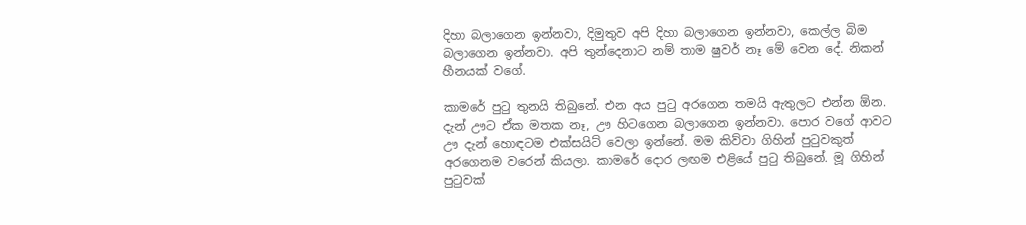දිහා බලාගෙන ඉන්නවා, දිමුතුව අපි දිහා බලාගෙන ඉන්නවා, කෙල්ල බිම බලාගෙන ඉන්නවා. අපි තුන්දෙනාට නම් තාම ෂුවර් නෑ මේ වෙන දේ. නිකන් හීනයක්‌ වගේ.

කාමරේ පුටු තුනයි තිබුනේ. එන අය පුටු අරගෙන තමයි ඇතුලට එන්න ඕන. දැන් ඌට ඒක මතක නෑ, ඌ හිටගෙන බලාගෙන ඉන්නවා. පොර වගේ ආවට ඌ දැන් හොඳටම එක්සයිට් වෙලා ඉන්නේ. මම කිව්වා ගිහින් පුටුවකුත් අරගෙනම වරෙන් කියලා. කාමරේ දොර ලඟම එළියේ පුටු තිබුනේ. මූ ගිහින් පුටුවක්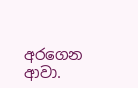අරගෙන ආවා.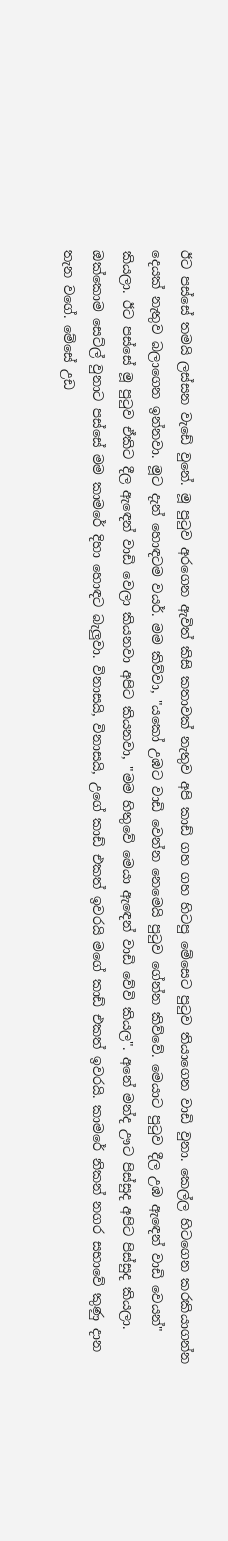ඊට පස්සේ තමයි ලස්සන වැඩේ වුනේ. මූ පුටුව අරගෙන ඇවිත් කිසි කතාවක් නැතුව අපි කාඩ් ගහ ගහ හිටපු මේසෙට පුටුව තියාගෙන වාඩි වුනා. කෙල්ල හිටගෙන කරකියාගන්න දෙයක් නැතුව බලාගෙන ඉන්නවා. මූට දැන් හොඳටම වයර්. මම කිව්වා, "යකෝ උඹට වාඩි වෙන්න නෙමෙයි පුටුව ගේන්න කිව්වේ. මෙයාට පුටුව දීල උඹ ඇඳෙන් වාඩි වෙයන්" කියලා. ඊට පස්සේ මූ පුටුව ඒකිට දීල ඇඳෙන් වාඩි වෙලා කියනවා අපිට කියනවා, "මම හිතුවේ මෙයා ඇඳෙන් වාඩි වේවි කියල". අනේ මන්ද ඌට පිස්සුද අපිට පිස්සුද කියලා. ඔක්කොම සෙට්ල් වුනාට පස්සේ මම කාමරේ දිහා හොඳට බැලුවා. විනාසයි, විනාසයි, උගේ කාඩ් එකත් ඉවරයි මගේ කාඩ් එකත් ඉවරයි. කාමරේ නිකන් නගර සභාවේ කුණු දාන තැන වගේ. මේසේ උඩ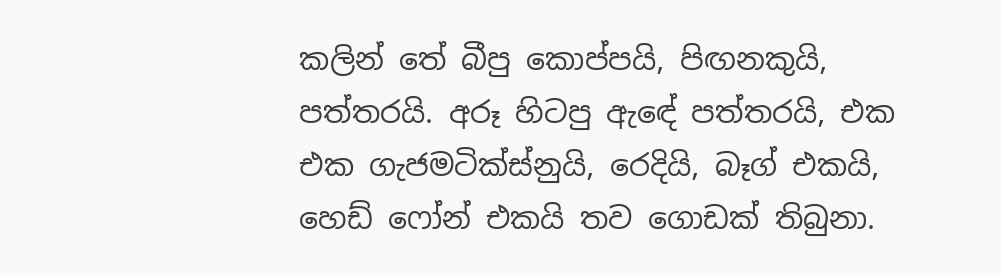කලින් තේ බීපු කොප්පයි, පිඟනකුයි, පත්තරයි. අරූ හිටපු ඇඳේ පත්තරයි, එක එක ගැජමටික්ස්නුයි, රෙදියි, බෑග් එකයි, හෙඩ් ෆෝන් එකයි තව ගොඩක් තිබුනා.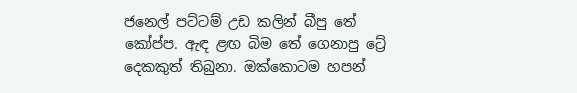ජනෙල් පට්ටම් උඩ කලින් බීපු තේ කෝප්ප. ඇඳ ළඟ බිම තේ ගෙනාපු ට්‍රේ දෙකකුත් තිබුනා. ඔක්කොටම හපන්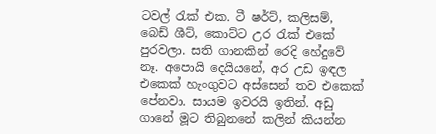ටවල් රැක් එක. ටී ෂර්ට්, කලිසම්, බෙඩ් ශීට්, කොට්ට උර රැක් එකේ පුරවලා. සති ගානකින් රෙදි හේදුවේ නෑ. අපොයි දෙයියනේ, අර උඩ ඉඳල එකෙක් හැංගුවට අස්සෙන් තව එකෙක් පේනවා. සායම ඉවරයි ඉතින්. අඩු ගානේ මූට තිබුනනේ කලින් කියන්න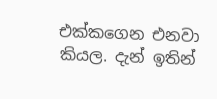එක්කගෙන එනවා කියල. දැන් ඉතින්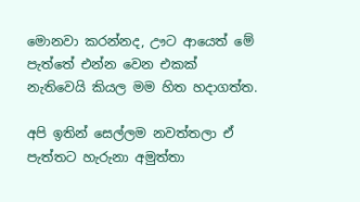මොනවා කරන්නද, ඌට ආයෙත් මේ පැත්තේ එන්න වෙන එකක් නැතිවෙයි කියල මම හිත හදාගත්ත.

අපි ඉතින් සෙල්ලම නවත්තලා ඒ පැත්තට හැරුනා අමුත්තා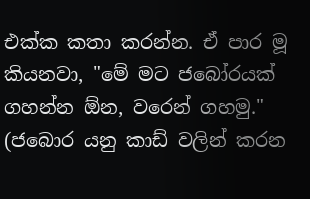එක්ක කතා කරන්න. ඒ පාර මූ කියනවා, "මේ මට ජබෝරයක් ගහන්න ඕන, වරෙන් ගහමු." (ජබොර යනු කාඩ් වලින් කරන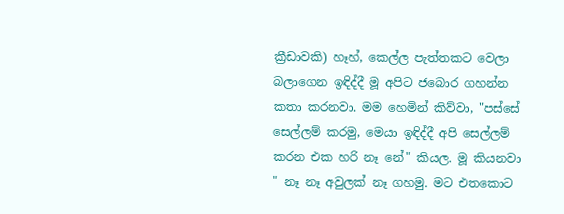ක්‍රීඩාවකි) හෑහ්, කෙල්ල පැත්තකට වෙලා බලාගෙන ඉඳිද්දී මූ අපිට ජබොර ගහන්න කතා කරනවා. මම හෙමින් කිව්වා, "පස්සේ සෙල්ලම් කරමු, මෙයා ඉඳිද්දී අපි සෙල්ලම් කරන එක හරි නෑ නේ" කියල. මූ කියනවා " නෑ නෑ අවුලක් නෑ ගහමු. මට එතකොට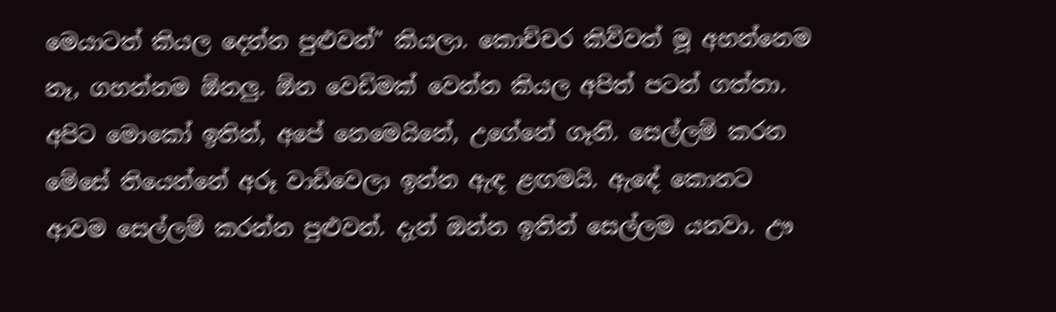මෙයාටත් කියල දෙන්න පුළුවන්" කියලා. කොච්චර කිව්වත් මූ අහන්නෙම නෑ, ගහන්නම ඕනලු. ඕන වෙඩිමක් වෙන්න කියල අපිත් පටන් ගත්තා. අපිට මොකෝ ඉතින්, අපේ නෙමෙයිනේ, උගේනේ ගෑනි. සෙල්ලම් කරන මේසේ තියෙන්නේ අරූ වාඩිවෙලා ඉන්න ඇඳ ළඟමයි. ඇඳේ කොනට ආවම සෙල්ලම් කරන්න පුළුවන්. දැන් ඔන්න ඉතින් සෙල්ලම යනවා. ඌ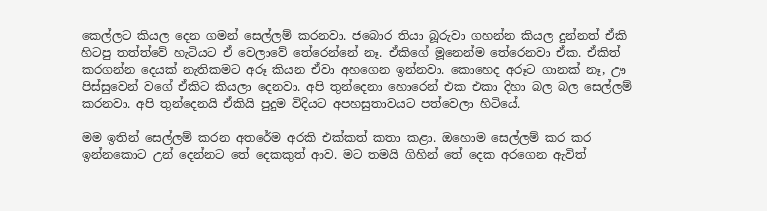කෙල්ලට කියල දෙන ගමන් සෙල්ලම් කරනවා. ජබොර තියා බූරුවා ගහන්න කියල දුන්නත් ඒකි හිටපු තත්ත්වේ හැටියට ඒ වෙලාවේ තේරෙන්නේ නෑ. ඒකිගේ මූනෙන්ම තේරෙනවා ඒක. ඒකිත් කරගන්න දෙයක් නැතිකමට අරූ කියන ඒවා අහගෙන ඉන්නවා. කොහෙද අරූට ගානක් නෑ, ඌ පිස්සුවෙන් වගේ ඒකිට කියලා දෙනවා. අපි තුන්දෙනා හොරෙන් එක එකා දිහා බල බල සෙල්ලම් කරනවා. අපි තුන්දෙනයි ඒකියි පුදුම විදියට අපහසුතාවයට පත්වෙලා හිටියේ.

මම ඉතින් සෙල්ලම් කරන අතරේම අරකි එක්කත් කතා කළා. ඔහොම සෙල්ලම් කර කර ඉන්නකොට උන් දෙන්නට තේ දෙකකුත් ආව. මට තමයි ගිහින් තේ දෙක අරගෙන ඇවිත්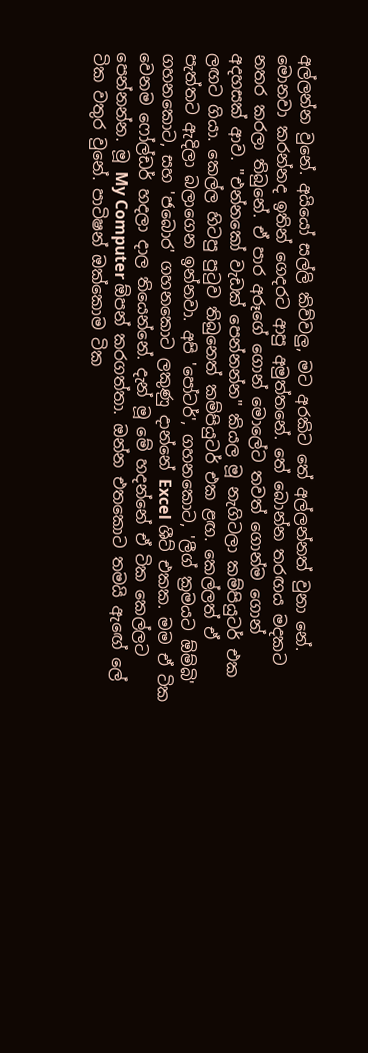අල්ලන්න වුනේ. අයියෝ සල්ලි කිව්වලු, මට අරකිට තේ අල්ලන්නත් වුනා නේ. මොනවා කරන්නද ඉතින් ගෙදරට ආපු අමුත්තනේ. තේ බොන්න තරඟය මදකට නතර කරලා තිබුනේ. ඒ පාර අරූගේ ගොන් මොලේට තවත් ගොන්ම ගොන් අදහසක් ආව. "එන්නකෝ වැඩක් පෙන්නන්න" කියල මූ නැගිටලා කම්පියුටර් එක ලඟට ගියා. කෙල්ල හිටපු පුටුව තිබුනෙත් කම්පියුටර් එක ළඟ. කෙල්ලත් ඒ පැත්තට ඇදිලා බලාගෙන ඉන්නවා. අපි 'පෝටර්', ගහනකොට, 'ලීග් ක්‍රමයට ඕම්බි' ගහනකොට, සහ 'ජබොර' ගහනකොට ලකුණු දාන්නේ Excel ශීට් එකක. මම ඒ ටික වෙනම ෆෝල්ඩර් හදලා දාල තියෙන්නේ. දැන් මූ මේ හදන්නේ ඒ ටික කෙල්ලට පෙන්නන්න. මූ My Computer ඕපන් කරගත්තා. ඔන්න එතකොට තමයි ඇඟේ ලේ ටික වතුර වුනේ. පාටිෂන් ඔක්කොම ටික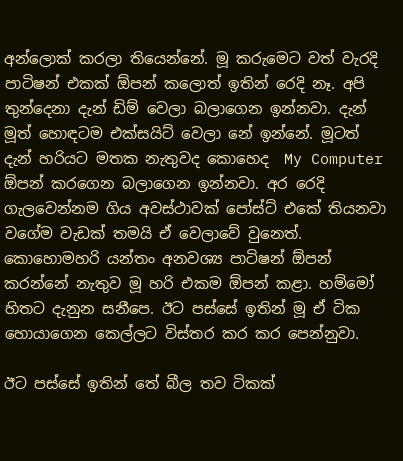අන්ලොක් කරලා තියෙන්නේ. මූ කරුමෙට වත් වැරදි පාටිෂන් එකක් ඕපන් කලොත් ඉතින් රෙදි නෑ. අපි තුන්දෙනා දැන් ඩිම් වෙලා බලාගෙන ඉන්නවා. දැන් මූත් හොඳටම එක්සයිට් වෙලා නේ ඉන්නේ. මූටත් දැන් හරියට මතක නැතුවද කොහෙද  My Computer ඕපන් කරගෙන බලාගෙන ඉන්නවා. අර රෙදි ගැලවෙන්නම ගිය අවස්ථාවක් පෝස්ට් එකේ තියනවා වගේම වැඩක් තමයි ඒ වෙලාවේ වුනෙත්. කොහොමහරි යන්තං අනවශ්‍ය පාටිෂන් ඕපන් කරන්නේ නැතුව මූ හරි එකම ඕපන් කළා. හම්මෝ හිතට දැනුන සනීපෙ. ඊට පස්සේ ඉතින් මූ ඒ ටික හොයාගෙන කෙල්ලට විස්තර කර කර පෙන්නුවා.

ඊට පස්සේ ඉතින් තේ බීල තව ටිකක්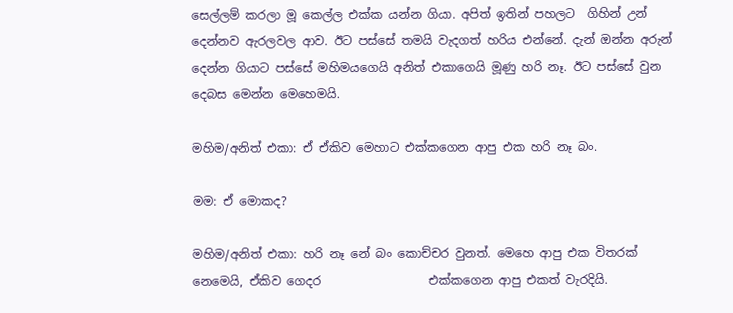සෙල්ලම් කරලා මූ කෙල්ල එක්ක යන්න ගියා. අපිත් ඉතින් පහලට  ගිහින් උන් දෙන්නව ඇරලවල ආව. ඊට පස්සේ තමයි වැදගත් හරිය එන්නේ. දැන් ඔන්න අරුන් දෙන්න ගියාට පස්සේ මහිමයගෙයි අනිත් එකාගෙයි මූණු හරි නෑ. ඊට පස්සේ වුන දෙබස මෙන්න මෙහෙමයි.

මහිම/අනිත් එකා: ඒ ඒකිව මෙහාට එක්කගෙන ආපු එක හරි නෑ බං.

මම: ඒ මොකද?

මහිම/අනිත් එකා: හරි නෑ නේ බං කොච්චර වුනත්. මෙහෙ ආපු එක විතරක් නෙමෙයි, ඒකිව ගෙදර                  එක්කගෙන ආපු එකත් වැරදියි.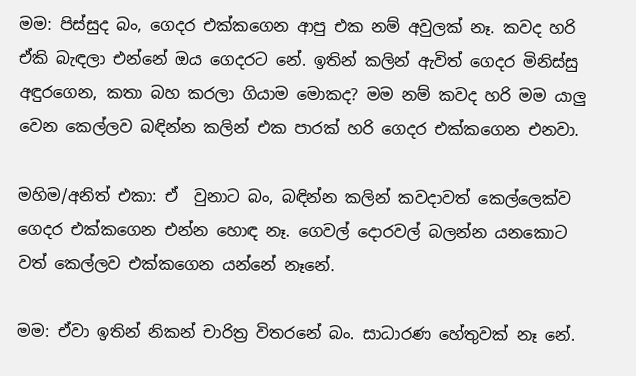මම: පිස්සුද බං, ගෙදර එක්කගෙන ආපු එක නම් අවුලක් නෑ. කවද හරි ඒකි බැඳලා එන්නේ ඔය ගෙදරට නේ. ඉතින් කලින් ඇවිත් ගෙදර මිනිස්සු අඳුරගෙන, කතා බහ කරලා ගියාම මොකද? මම නම් කවද හරි මම යාලු වෙන කෙල්ලව බඳින්න කලින් එක පාරක් හරි ගෙදර එක්කගෙන එනවා.

මහිම/අනිත් එකා: ඒ  වුනාට බං, බඳින්න කලින් කවදාවත් කෙල්ලෙක්ව ගෙදර එක්කගෙන එන්න හොඳ නෑ. ගෙවල් දොරවල් බලන්න යනකොට වත් කෙල්ලව එක්කගෙන යන්නේ නෑනේ.

මම: ඒවා ඉතින් නිකන් චාරිත්‍ර විතරනේ බං. සාධාරණ හේතුවක් නෑ නේ.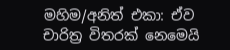මහිම/අනිත් එකා: ඒව චාරිත්‍ර විතරක් නෙමෙයි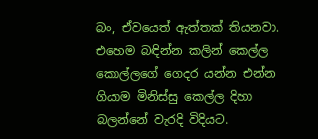බං, ඒවයෙත් ඇත්තක් තියනවා. එහෙම බඳින්න කලින් කෙල්ල  කොල්ලගේ ගෙදර යන්න එන්න ගියාම මිනිස්සු කෙල්ල දිහා බලන්නේ වැරදි විදියට.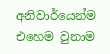අනිවාර්යෙන්ම එහෙම වුනාම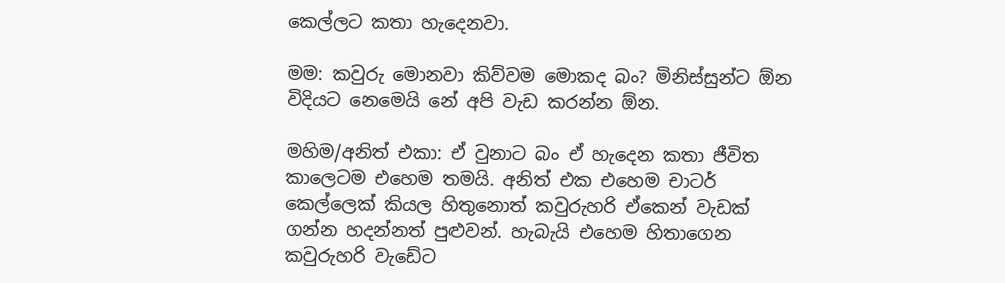කෙල්ලට කතා හැදෙනවා.

මම: කවුරු මොනවා කිව්වම මොකද බං? මිනිස්සුන්ට ඕන විදියට නෙමෙයි නේ අපි වැඩ කරන්න ඕන.

මහිම/අනිත් එකා: ඒ වුනාට බං ඒ හැදෙන කතා ජීවිත කාලෙටම එහෙම තමයි. අනිත් එක එහෙම චාටර් කෙල්ලෙක් කියල හිතුනොත් කවුරුහරි ඒකෙන් වැඩක් ගන්න හදන්නත් පුළුවන්. හැබැයි එහෙම හිතාගෙන කවුරුහරි වැඩේට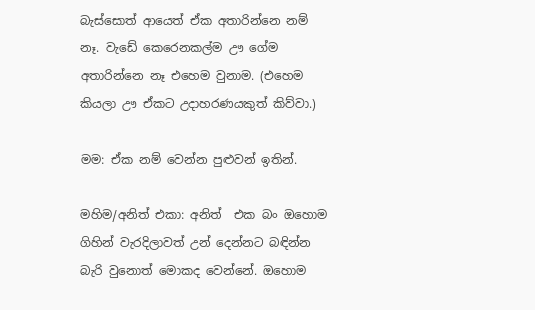බැස්සොත් ආයෙත් ඒක අතාරින්නෙ නම් නෑ. වැඩේ කෙරෙනකල්ම ඌ ගේම අතාරින්නෙ නෑ එහෙම වුනාම. (එහෙම කියලා ඌ ඒකට උදාහරණයකුත් කිව්වා.)

මම: ඒක නම් වෙන්න පුළුවන් ඉතින්.

මහිම/අනිත් එකා: අනිත්  එක බං ඔහොම ගිහින් වැරදිලාවත් උන් දෙන්නට බඳින්න බැරි වුනොත් මොකද වෙන්නේ. ඔහොම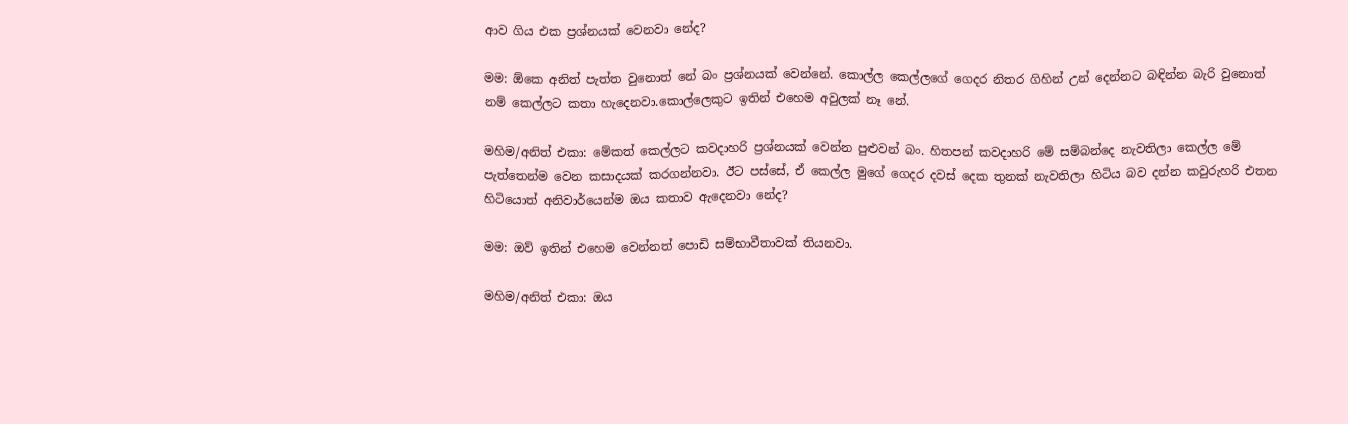ආව ගිය එක ප්‍රශ්නයක් වෙනවා නේද?

මම: ඕකෙ අනිත් පැත්ත වුනොත් නේ බං ප්‍රශ්නයක් වෙන්නේ. කොල්ල කෙල්ලගේ ගෙදර නිතර ගිහින් උන් දෙන්නට බඳින්න බැරි වුනොත් නම් කෙල්ලට කතා හැදෙනවා.කොල්ලෙකුට ඉතින් එහෙම අවුලක් නෑ නේ.

මහිම/අනිත් එකා: මේකත් කෙල්ලට කවදාහරි ප්‍රශ්නයක් වෙන්න පුළුවන් බං. හිතපන් කවදාහරි මේ සම්බන්දෙ නැවතිලා කෙල්ල මේ පැත්තෙන්ම වෙන කසාදයක් කරගන්නවා. ඊට පස්සේ, ඒ කෙල්ල මුගේ ගෙදර දවස් දෙක තුනක් නැවතිලා හිටිය බව දන්න කවුරුහරි එතන හිටියොත් අනිවාර්යෙන්ම ඔය කතාව ඇදෙනවා නේද?

මම: ඔව් ඉතින් එහෙම වෙන්නත් පොඩි සම්භාවීතාවක් තියනවා.

මහිම/අනිත් එකා: ඔය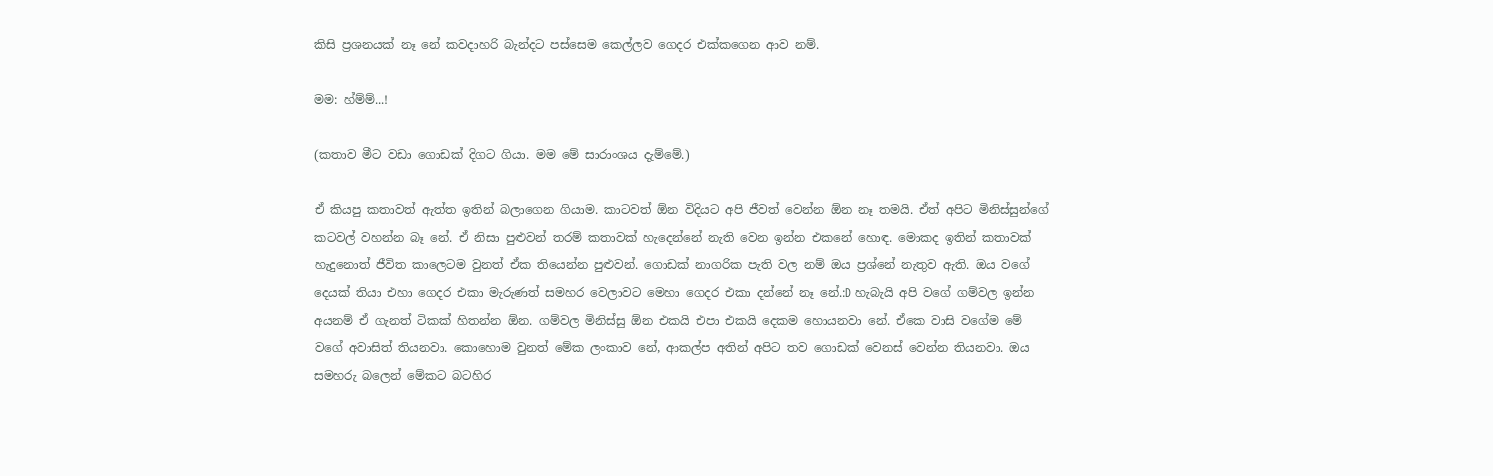කිසි ප්‍රශනයක් නෑ නේ කවදාහරි බැන්දට පස්සෙම කෙල්ලව ගෙදර එක්කගෙන ආව නම්.

මම: හ්ම්ම්...!

(කතාව මීට වඩා ගොඩක් දිගට ගියා. මම මේ සාරාංශය දැම්මේ.)

ඒ කියපු කතාවත් ඇත්ත ඉතින් බලාගෙන ගියාම. කාටවත් ඕන විදියට අපි ජීවත් වෙන්න ඕන නෑ තමයි. ඒත් අපිට මිනිස්සුන්ගේ කටවල් වහන්න බෑ නේ. ඒ නිසා පුළුවන් තරම් කතාවක් හැදෙන්නේ නැති වෙන ඉන්න එකනේ හොඳ. මොකද ඉතින් කතාවක් හැදුනොත් ජීවිත කාලෙටම වුනත් ඒක තියෙන්න පුළුවන්. ගොඩක් නාගරික පැති වල නම් ඔය ප්‍රශ්නේ නැතුව ඇති. ඔය වගේ දෙයක් තියා එහා ගෙදර එකා මැරුණත් සමහර වෙලාවට මෙහා ගෙදර එකා දන්නේ නෑ නේ.:D හැබැයි අපි වගේ ගම්වල ඉන්න අයනම් ඒ ගැනත් ටිකක් හිතන්න ඕන. ගම්වල මිනිස්සු ඕන එකයි එපා එකයි දෙකම හොයනවා නේ. ඒකෙ වාසි වගේම මේ වගේ අවාසිත් තියනවා. කොහොම වුනත් මේක ලංකාව නේ, ආකල්ප අතින් අපිට තව ගොඩක් වෙනස් වෙන්න තියනවා. ඔය සමහරු බලෙන් මේකට බටහිර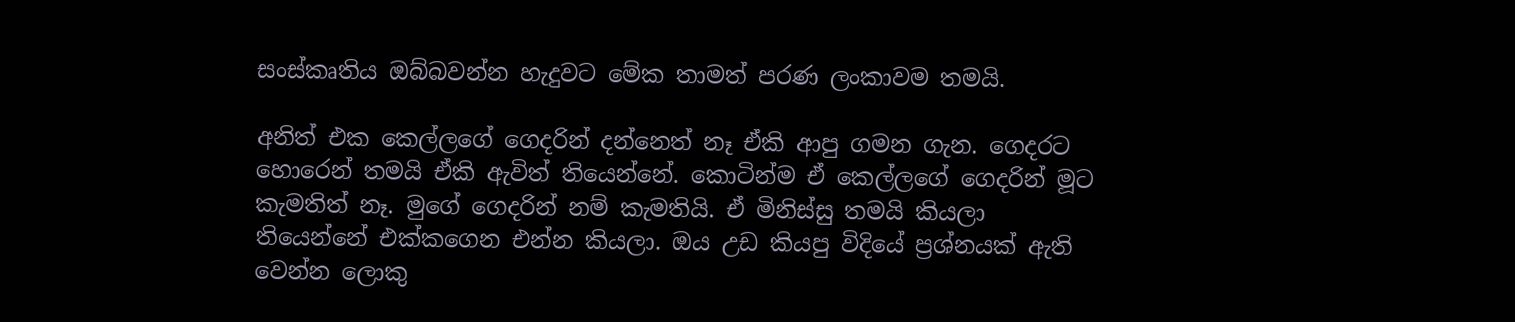සංස්කෘතිය ඔබ්බවන්න හැදුවට මේක තාමත් පරණ ලංකාවම තමයි.

අනිත් එක කෙල්ලගේ ගෙදරින් දන්නෙත් නෑ ඒකි ආපු ගමන ගැන. ගෙදරට හොරෙන් තමයි ඒකි ඇවිත් තියෙන්නේ. කොටින්ම ඒ කෙල්ලගේ ගෙදරින් මූට කැමතිත් නෑ. මුගේ ගෙදරින් නම් කැමතියි. ඒ මිනිස්සු තමයි කියලා තියෙන්නේ එක්කගෙන එන්න කියලා. ඔය උඩ කියපු විදියේ ප්‍රශ්නයක් ඇති වෙන්න ලොකු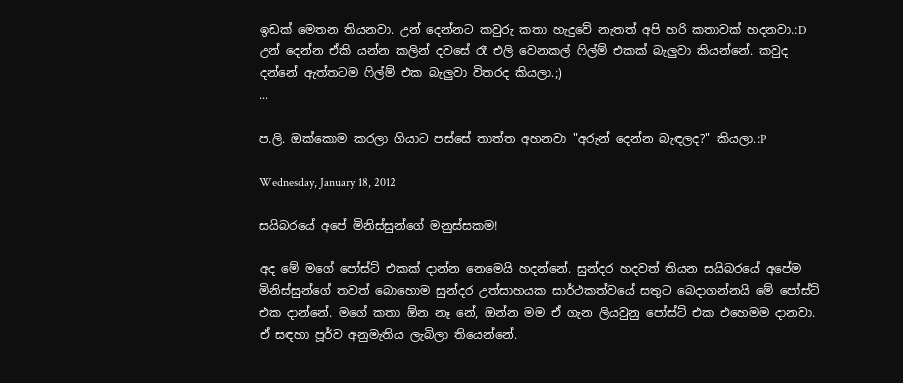ඉඩක් මෙතන තියනවා. උන් දෙන්නට කවුරු කතා හැදුවේ නැතත් අපි හරි කතාවක් හදනවා.:D උන් දෙන්න ඒකි යන්න කලින් දවසේ රෑ එලි වෙනකල් ෆිල්ම් එකක් බැලුවා කියන්නේ. කවුද දන්නේ ඇත්තටම ෆිල්ම් එක බැලුවා විතරද කියලා.;)
...

ප.ලි. ඔක්කොම කරලා ගියාට පස්සේ තාත්ත අහනවා "අරුන් දෙන්න බැඳලද?" කියලා.:P

Wednesday, January 18, 2012

සයිබරයේ අපේ මිනිස්සුන්ගේ මනුස්සකම!

අද මේ මගේ පෝස්ට් එකක් දාන්න නෙමෙයි හදන්නේ. සුන්දර හදවත් තියන සයිබරයේ අපේම මිනිස්සුන්ගේ තවත් බොහොම සුන්දර උත්සාහයක සාර්ථකත්වයේ සතුට බෙදාගන්නයි මේ පෝස්ට් එක දාන්නේ. මගේ කතා ඕන නෑ නේ, ඔන්න මම ඒ ගැන ලියවුනු පෝස්ට් එක එහෙමම දානවා. ඒ සඳහා පූර්ව අනුමැතිය ලැබිලා තියෙන්නේ.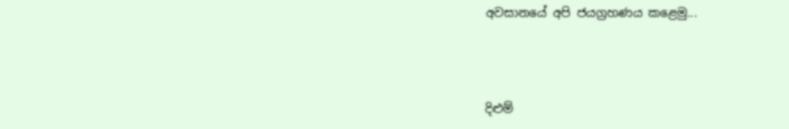අවසානයේ අපි ජයග්‍රහණය කළෙමු...



දිළුම්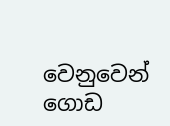වෙනුවෙන් ගොඩ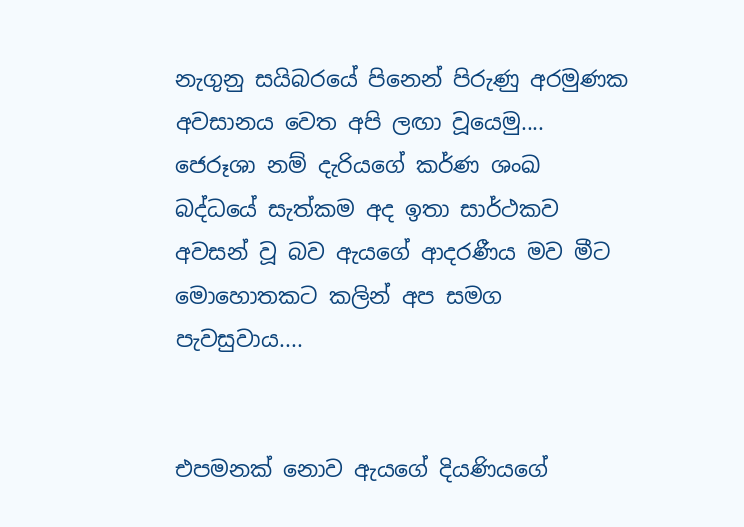නැගුනු සයිබරයේ පිනෙන් පිරුණු අරමුණක අවසානය වෙත අපි ලඟා වූයෙමු.... ජෙරූශා නම් දැරියගේ කර්ණ ශංඛ බද්ධයේ සැත්කම අද ඉතා සාර්ථකව අවසන් වූ බව ඇයගේ ආදරණීය මව මීට මොහොතකට කලින් අප සමග පැවසුවාය....


එපමනක් නොව ඇයගේ දියණියගේ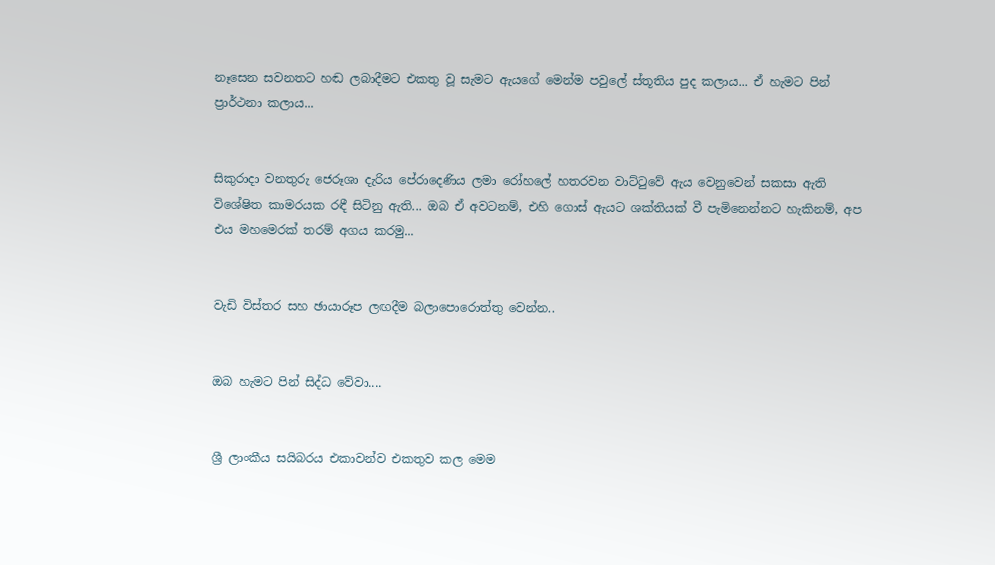නෑසෙන සවනතට හඬ ලබාදීමට එකතු වූ සැමට ඇයගේ මෙන්ම පවුලේ ස්තූතිය පුද කලාය... ඒ හැමට පින් ප්‍රාර්ථනා කලාය...


සිකුරාදා වනතුරු ජෙරූශා දැරිය පේරාදෙණිය ලමා රෝහලේ හතරවන වාට්ටුවේ ඇය වෙනුවෙන් සකසා ඇති විශේෂිත කාමරයක රඳී සිටිනු ඇති... ඔබ ඒ අවටනම්, එහි ගොස් ඇයට ශක්තියක් වී පැමිනෙන්නට හැකිනම්, අප එය මහමෙරක් තරම් අගය කරමු...


වැඩි විස්තර සහ ඡායාරූප ලඟදීම බලාපොරොත්තු වෙන්න..


ඔබ හැමට පින් සිද්ධ වේවා....


ශ්‍රී ලාංකීය සයිබරය එකාවන්ව එකතුව කල මෙම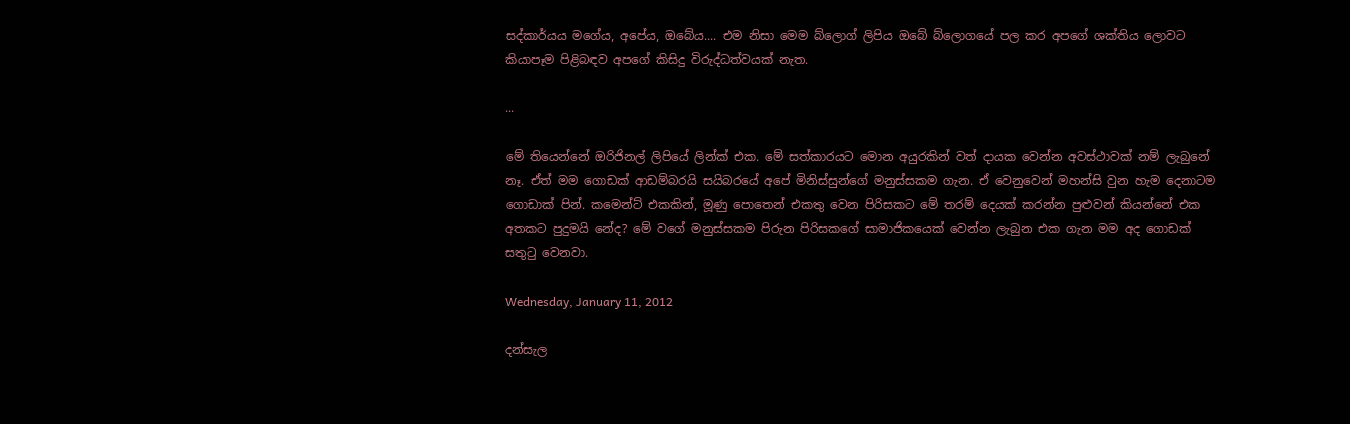සද්කාර්යය මගේය, අපේය, ඔබේය.... එම නිසා මෙම බ්ලොග් ලිපිය ඔබේ බ්ලොගයේ පල කර අපගේ ශක්තිය ලොවට කියාපෑම පිළිබඳව අපගේ කිසිදු විරුද්ධත්වයක් නැත.

...

මේ තියෙන්නේ ඔරිජිනල් ලිපියේ ලින්ක් එක. මේ සත්කාරයට මොන අයුරකින් වත් දායක වෙන්න අවස්ථාවක් නම් ලැබුනේ නෑ. ඒත් මම ගොඩක් ආඩම්බරයි සයිබරයේ අපේ මිනිස්සුන්ගේ මනුස්සකම ගැන. ඒ වෙනුවෙන් මහන්සි වුන හැම දෙනාටම ගොඩාක් පින්. කමෙන්ට් එකකින්, මූණු පොතෙන් එකතු වෙන පිරිසකට මේ තරම් දෙයක් කරන්න පුළුවන් කියන්නේ එක අතකට පුදුමයි නේද? මේ වගේ මනුස්සකම පිරුන පිරිසකගේ සාමාජිකයෙක් වෙන්න ලැබුන එක ගැන මම අද ගොඩක් සතුටු වෙනවා.

Wednesday, January 11, 2012

දන්සැල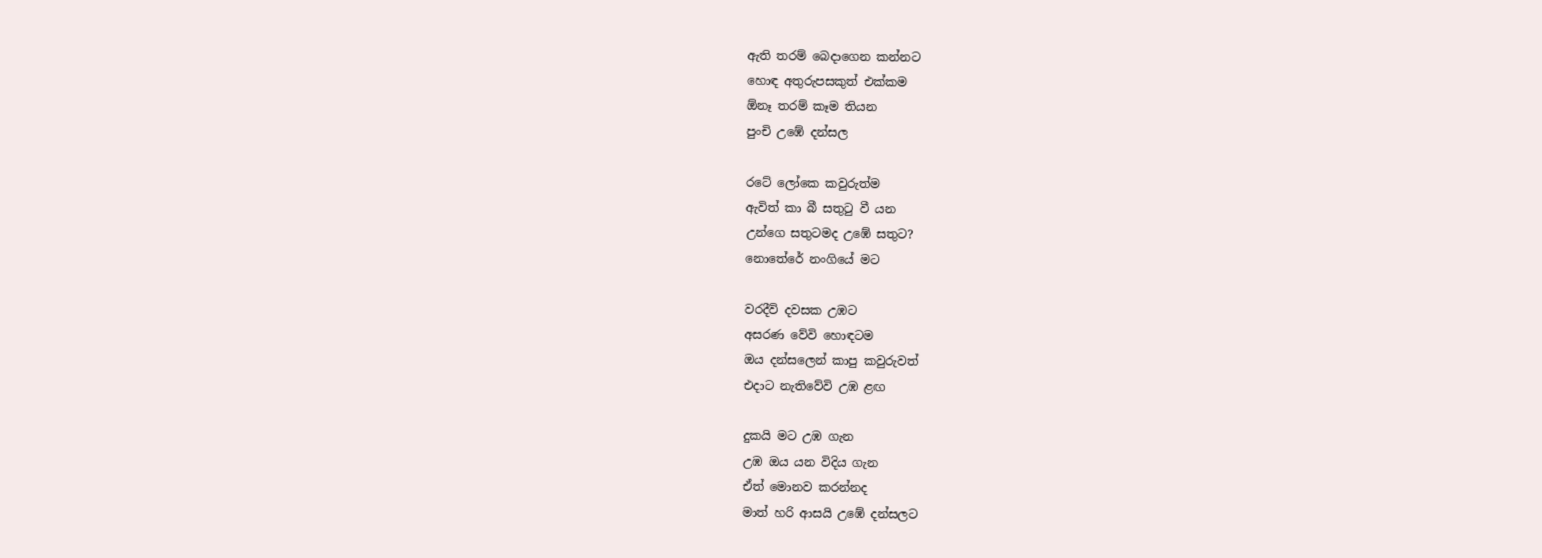ඇති තරම් බෙදාගෙන කන්නට
හොඳ අතුරුපසකුත් එක්කම
ඕනෑ තරම් කෑම තියන
පුංචි උඹේ දන්සල

රටේ ලෝකෙ කවුරුත්ම
ඇවිත් කා බී සතුටු වී යන
උන්ගෙ සතුටමද උඹේ සතුට?
නොතේරේ නංගියේ මට

වරදීවි දවසක උඹට
අසරණ වේවි හොඳටම
ඔය දන්සලෙන් කාපු කවුරුවත්
එදාට නැතිවේවි උඹ ළඟ

දුකයි මට උඹ ගැන
උඹ ඔය යන විදිය ගැන
ඒත් මොනව කරන්නද
මාත් හරි ආසයි උඹේ දන්සලට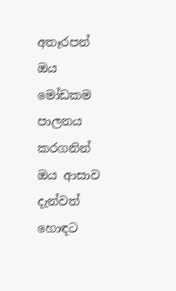අතෑරපන් ඔය මෝඩකම
පාලනය කරගනින් ඔය ආසාව
දැන්වත් හොඳට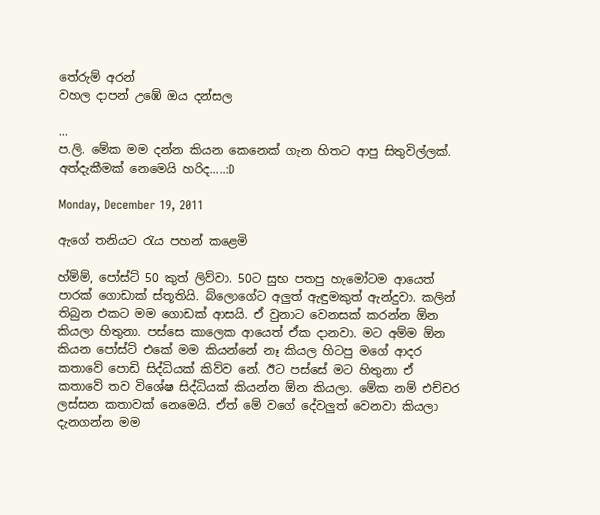තේරුම් අරන්
වහල දාපන් උඹේ ඔය දන්සල

...
ප.ලි. මේක මම දන්න කියන කෙනෙක් ගැන හිතට ආපු සිතුවිල්ලක්. අත්දැකීමක් නෙමෙයි හරිද.....:D

Monday, December 19, 2011

ඇගේ තනියට රැය පහන් කළෙමි

හ්ම්ම්, පෝස්ට් 50 කුත් ලිව්වා. 50ට සුභ පතපු හැමෝටම ආයෙත් පාරක් ගොඩාක් ස්තූතියි. බ්ලොගේට අලුත් ඇඳුමකුත් ඇන්දුවා. කලින් තිබුන එකට මම ගොඩක් ආසයි. ඒ වුනාට වෙනසක් කරන්න ඕන කියලා හිතුනා. පස්සෙ කාලෙක ආයෙත් ඒක දානවා. මට අම්ම ඕන කියන පෝස්ට් එකේ මම කියන්නේ නෑ කියල හිටපු මගේ ආදර කතාවේ පොඩි සිද්ධියක් කිව්ව නේ. ඊට පස්සේ මට හිතුනා ඒ කතාවේ තව විශේෂ සිද්ධියක් කියන්න ඕන කියලා. මේක නම් එච්චර ලස්සන කතාවක් නෙමෙයි. ඒත් මේ වගේ දේවලුත් වෙනවා කියලා දැනගන්න මම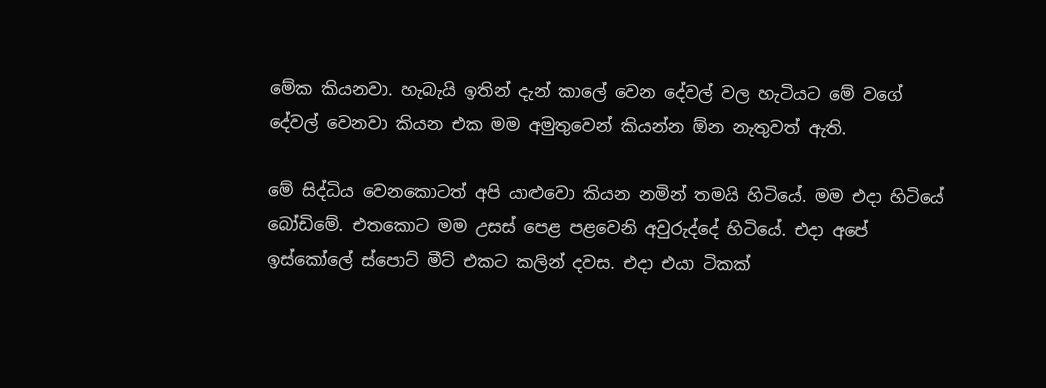මේක කියනවා. හැබැයි ඉතින් දැන් කාලේ වෙන දේවල් වල හැටියට මේ වගේ දේවල් වෙනවා කියන එක මම අමුතුවෙන් කියන්න ඕන නැතුවත් ඇති.

මේ සිද්ධිය වෙනකොටත් අපි යාළුවො කියන නමින් තමයි හිටියේ. මම එදා හිටියේ බෝඩිමේ. එතකොට මම උසස් පෙළ පළවෙනි අවුරුද්දේ හිටියේ. එදා අපේ ඉස්කෝලේ ස්පොට් මීට් එකට කලින් දවස. එදා එයා ටිකක්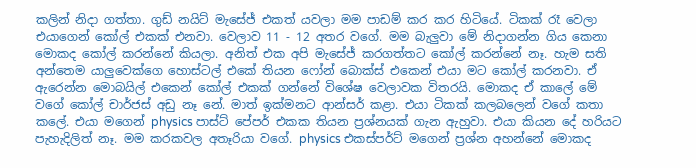කලින් නිදා ගත්තා. ගුඩ් නයිට් මැසේජ් එකත් යවලා මම පාඩම් කර කර හිටියේ. ටිකක් රෑ වෙලා එයාගෙන් කෝල් එකක් එනවා. වෙලාව 11 - 12 අතර වගේ. මම බැලුවා මේ නිදාගන්න ගිය කෙනා මොකද කෝල් කරන්නේ කියලා. අනිත් එක අපි මැසේජ් කරගත්තට කෝල් කරන්නේ නෑ. හැම සති අන්තෙම යාලුවෙක්ගෙ හොස්ටල් එකේ තියන ෆෝන් බොක්ස් එකෙන් එයා මට කෝල් කරනවා. ඒ ඇරෙන්න මොබයිල් එකෙන් කෝල් එකක් ගන්නේ විශේෂ වෙලාවක විතරයි. මොකද ඒ කාලේ මේ වගේ කෝල් චාර්ජස් අඩු නෑ නේ. මාත් ඉක්මනට ආන්සර් කළා. එයා ටිකක් කලබලෙන් වගේ කතා කලේ. එයා මගෙන් physics පාස්ට් පේපර් එකක තියන ප්‍රශ්නයක් ගැන ඇහුවා. එයා කියන දේ හරියට පැහැදිලිත් නෑ. මම කරකවල අතෑරියා වගේ. physics එකස්පර්ට් මගෙන් ප්‍රශ්න අහන්නේ මොකද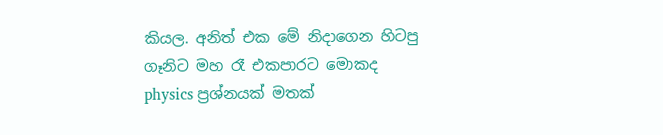කියල. අනිත් එක මේ නිදාගෙන හිටපු ගෑනිට මහ රෑ එකපාරට මොකද physics ප්‍රශ්නයක් මතක්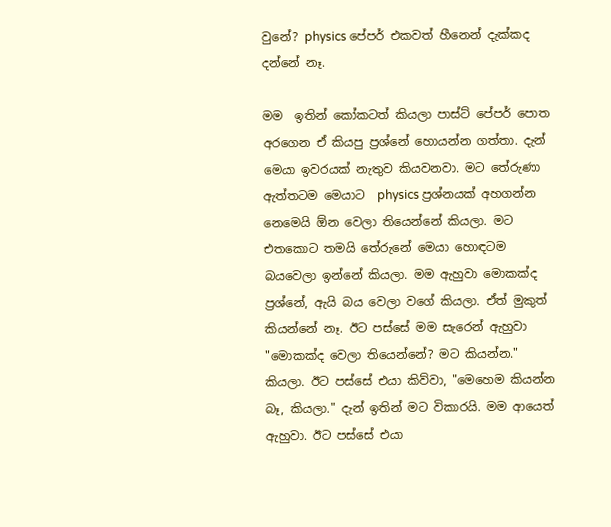වුනේ? physics පේපර් එකවත් හීනෙන් දැක්කද දන්නේ නෑ.

මම  ඉතින් කෝකටත් කියලා පාස්ට් පේපර් පොත අරගෙන ඒ කියපු ප්‍රශ්නේ හොයන්න ගත්තා. දැන් මෙයා ඉවරයක්‌ නැතුව කියවනවා. මට තේරුණා ඇත්තටම මෙයාට  physics ප්‍රශ්නයක් අහගන්න නෙමෙයි ඕන වෙලා තියෙන්නේ කියලා. මට එතකොට තමයි තේරුනේ මෙයා හොඳටම බයවෙලා ඉන්නේ කියලා. මම ඇහුවා මොකක්ද ප්‍රශ්නේ, ඇයි බය වෙලා වගේ කියලා. ඒත් මුකුත් කියන්නේ නෑ. ඊට පස්සේ මම සැරෙන් ඇහුවා "මොකක්ද වෙලා තියෙන්නේ? මට කියන්න." කියලා. ඊට පස්සේ එයා කිව්වා, "මෙහෙම කියන්න බෑ, කියලා." දැන් ඉතින් මට විකාරයි. මම ආයෙත් ඇහුවා. ඊට පස්සේ එයා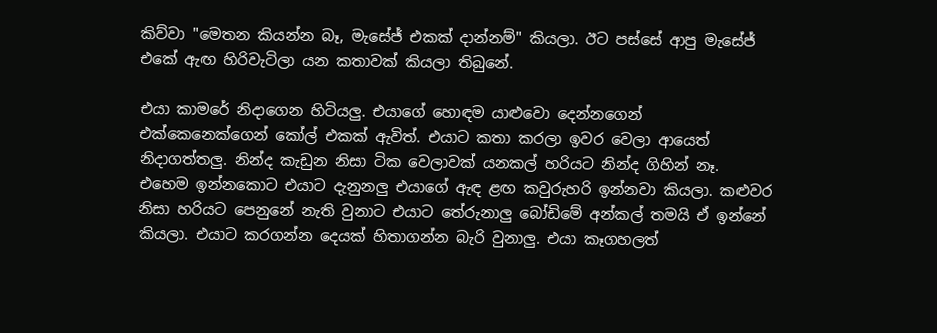කිව්වා "මෙතන කියන්න බෑ, මැසේජ් එකක් දාන්නම්" කියලා. ඊට පස්සේ ආපු මැසේජ් එකේ ඇඟ හිරිවැටිලා යන කතාවක් කියලා තිබුනේ.

එයා කාමරේ නිදාගෙන හිටියලු. එයාගේ හොඳම යාළුවො දෙන්නගෙන් එක්කෙනෙක්ගෙන් කෝල් එකක් ඇවිත්. එයාට කතා කරලා ඉවර වෙලා ආයෙත් නිදාගත්තලු. නින්ද කැඩුන නිසා ටික වෙලාවක් යනකල් හරියට නින්ද ගිහින් නෑ. එහෙම ඉන්නකොට එයාට දැනුනලු එයාගේ ඇඳ ළඟ කවුරුහරි ඉන්නවා කියලා. කළුවර නිසා හරියට පෙනුනේ නැති වුනාට එයාට තේරුනාලු බෝඩිමේ අන්කල් තමයි ඒ ඉන්නේ කියලා. එයාට කරගන්න දෙයක් හිතාගන්න බැරි වුනාලු. එයා කෑගහලත්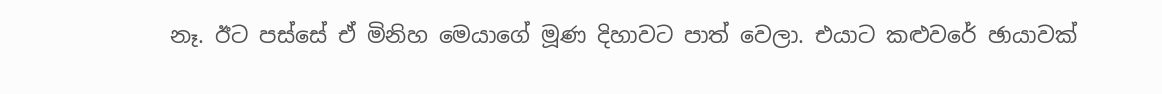නෑ. ඊට පස්සේ ඒ මිනිහ මෙයාගේ මූණ දිහාවට පාත් වෙලා. එයාට කළුවරේ ඡායාවක්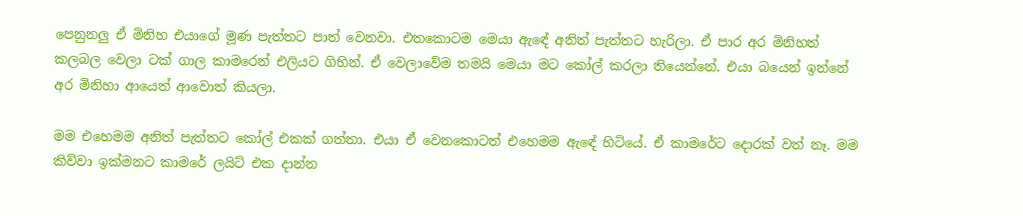පෙනුනලු ඒ මිනිහ එයාගේ මූණ පැත්තට පාත් වෙනවා. එතකොටම මෙයා ඇඳේ අනිත් පැත්තට හැරිලා. ඒ පාර අර මිනිහත් කලබල වෙලා ටක් ගාල කාමරෙන් එලියට ගිහින්. ඒ වෙලාවේම තමයි මෙයා මට කෝල් කරලා තියෙන්නේ. එයා බයෙන් ඉන්නේ අර මිනිහා ආයෙත් ආවොත් කියලා.

මම එහෙමම අනිත් පැත්තට කෝල් එකක් ගත්තා. එයා ඒ වෙනකොටත් එහෙමම ඇඳේ හිටියේ. ඒ කාමරේට දොරක් වත් නෑ. මම කිව්වා ඉක්මනට කාමරේ ලයිට් එක දාන්න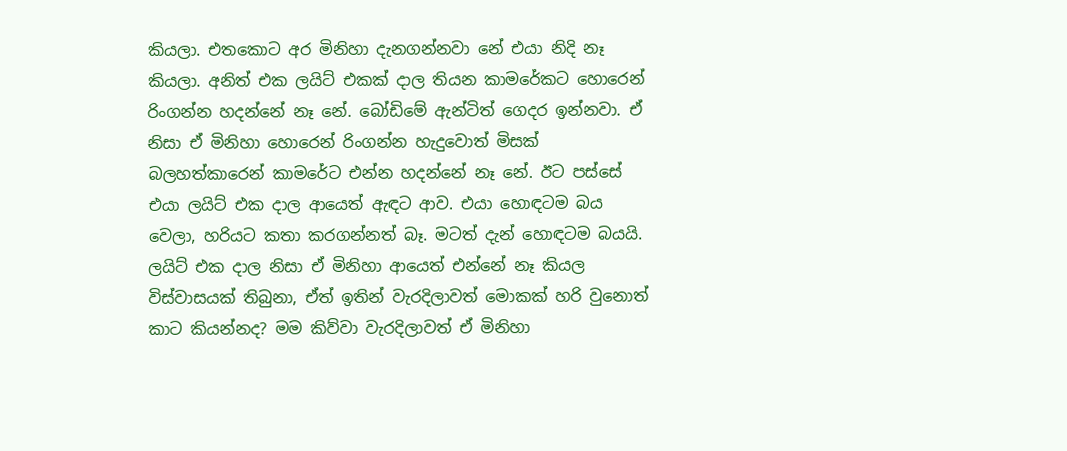කියලා. එතකොට අර මිනිහා දැනගන්නවා නේ එයා නිදි නෑ කියලා. අනිත් එක ලයිට් එකක් දාල තියන කාමරේකට හොරෙන් රිංගන්න හදන්නේ නෑ නේ. බෝඩිමේ ඇන්ටිත් ගෙදර ඉන්නවා. ඒ නිසා ඒ මිනිහා හොරෙන් රිංගන්න හැදුවොත් මිසක් බලහත්කාරෙන් කාමරේට එන්න හදන්නේ නෑ නේ. ඊට පස්සේ එයා ලයිට් එක දාල ආයෙත් ඇඳට ආව. එයා හොඳටම බය වෙලා, හරියට කතා කරගන්නත් බෑ. මටත් දැන් හොඳටම බයයි. ලයිට් එක දාල නිසා ඒ මිනිහා ආයෙත් එන්නේ නෑ කියල විස්වාසයක් තිබුනා, ඒත් ඉතින් වැරදිලාවත් මොකක් හරි වුනොත් කාට කියන්නද? මම කිව්වා වැරදිලාවත් ඒ මිනිහා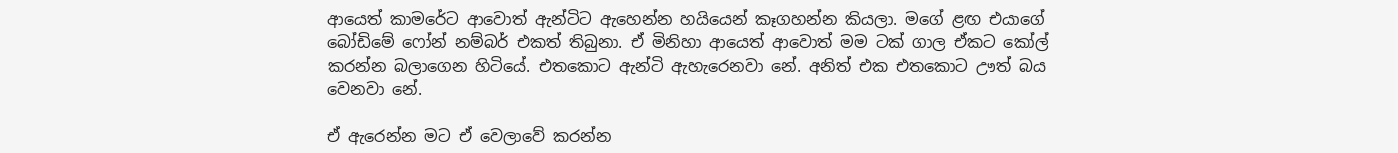ආයෙත් කාමරේට ආවොත් ඇන්ටිට ඇහෙන්න හයියෙන් කෑගහන්න කියලා. මගේ ළඟ එයාගේ බෝඩිමේ ෆෝන් නම්බර් එකත් තිබුනා. ඒ මිනිහා ආයෙත් ආවොත් මම ටක් ගාල ඒකට කෝල් කරන්න බලාගෙන හිටියේ. එතකොට ඇන්ටි ඇහැරෙනවා නේ. අනිත් එක එතකොට ඌත් බය වෙනවා නේ.

ඒ ඇරෙන්න මට ඒ වෙලාවේ කරන්න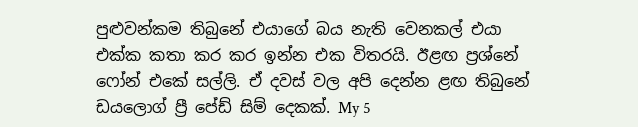පුළුවන්කම තිබුනේ එයාගේ බය නැති වෙනකල් එයා එක්ක කතා කර කර ඉන්න එක විතරයි. ඊළඟ ප්‍රශ්නේ ෆෝන් එකේ සල්ලි. ඒ දවස් වල අපි දෙන්න ළඟ තිබුනේ ඩයලොග් ප්‍රී පේඩ් සිම් දෙකක්. My 5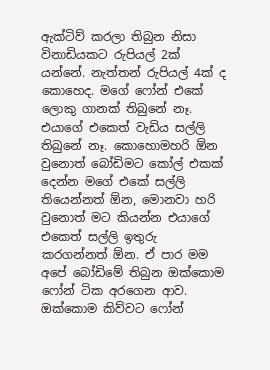ඇක්ටිව් කරලා තිබුන නිසා විනාඩියකට රුපියල් 2ක් යන්නේ. නැත්තන් රුපියල් 4ක් ද කොහෙද. මගේ ෆෝන් එකේ ලොකු ගානක් තිබුනේ නෑ. එයාගේ එකෙත් වැඩිය සල්ලි තිබුනේ නෑ. කොහොමහරි ඕන වුනොත් බෝඩිමට කෝල් එකක් දෙන්න මගේ එකේ සල්ලි තියෙන්නත් ඕන, මොනවා හරි වුනොත් මට කියන්න එයාගේ එකෙත් සල්ලි ඉතුරු කරගන්නත් ඕන. ඒ පාර මම අපේ බෝඩිමේ තිබුන ඔක්කොම ෆෝන් ටික අරගෙන ආව. ඔක්කොම කිව්වට ෆෝන්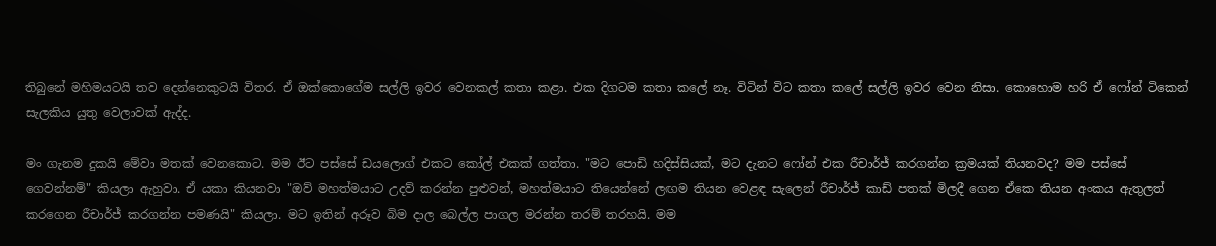තිබුනේ මහිමයටයි තව දෙන්නෙකුටයි විතර. ඒ ඔක්කොගේම සල්ලි ඉවර වෙනකල් කතා කළා. එක දිගටම කතා කලේ නෑ. විටින් විට කතා කලේ සල්ලි ඉවර වෙන නිසා. කොහොම හරි ඒ ෆෝන් ටිකෙන් සැලකිය යුතු වෙලාවක් ඇද්ද.

මං ගැනම දුකයි මේවා මතක් වෙනකොට. මම ඊට පස්සේ ඩයලොග් එකට කෝල් එකක් ගත්තා. "මට පොඩි හදිස්සියක්, මට දැනට ෆෝන් එක රීචාර්ජ් කරගන්න ක්‍රමයක් තියනවද? මම පස්සේ ගෙවන්නම්" කියලා ඇහුවා. ඒ යකා කියනවා "ඔව් මහත්මයාට උදව් කරන්න පුළුවන්, මහත්මයාට තියෙන්නේ ලඟම තියන වෙළඳ සැලෙන් රීචාර්ජ් කාඩ් පතක් මිලදී ගෙන ඒකෙ තියන අංකය ඇතුලත් කරගෙන රීචාර්ජ් කරගන්න පමණයි" කියලා. මට ඉතින් අරූව බිම දාල බෙල්ල පාගල මරන්න තරම් තරහයි. මම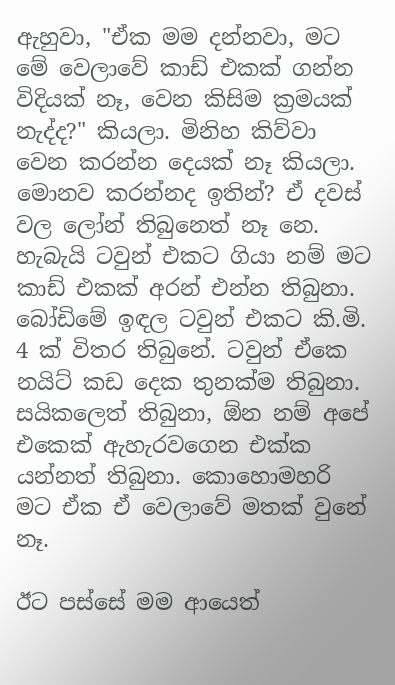ඇහුවා, "ඒක මම දන්නවා, මට මේ වෙලාවේ කාඩ් එකක් ගන්න විදියක් නෑ, වෙන කිසිම ක්‍රමයක් නැද්ද?" කියලා. මිනිහ කිව්වා වෙන කරන්න දෙයක් නෑ කියලා. මොනව කරන්නද ඉතින්? ඒ දවස් වල ලෝන් තිබුනෙත් නෑ නෙ. හැබැයි ටවුන් එකට ගියා නම් මට කාඩ් එකක් අරන් එන්න තිබුනා. බෝඩිමේ ඉඳල ටවුන් එකට කි.මි. 4 ක් විතර තිබුනේ. ටවුන් ඒකෙ නයිට් කඩ දෙක තුනක්ම තිබුනා. සයිකලෙත් තිබුනා, ඕන නම් අපේ එකෙක් ඇහැරවගෙන එක්ක යන්නත් තිබුනා. කොහොමහරි මට ඒක ඒ වෙලාවේ මතක් වුනේ නෑ.

ඊට පස්සේ මම ආයෙත්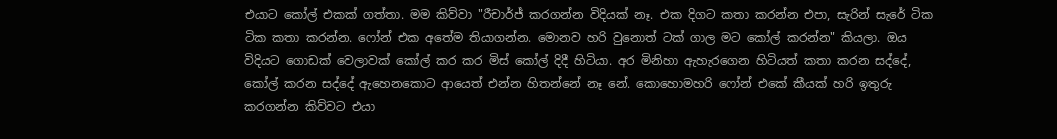එයාට කෝල් එකක් ගත්තා. මම කිව්වා "රීචාර්ජ් කරගන්න විදියක් නෑ. එක දිගට කතා කරන්න එපා, සැරින් සැරේ ටික ටික කතා කරන්න. ෆෝන් එක අතේම තියාගන්න. මොනව හරි වුනොත් ටක් ගාල මට කෝල් කරන්න" කියලා. ඔය විදියට ගොඩක් වෙලාවක් කෝල් කර කර මිස් කෝල් දිදී හිටියා. අර මිනිහා ඇහැරගෙන හිටියත් කතා කරන සද්දේ, කෝල් කරන සද්දේ ඇහෙනකොට ආයෙත් එන්න හිතන්නේ නෑ නේ. කොහොමහරි ෆෝන් එකේ කීයක්‌ හරි ඉතුරු කරගන්න කිව්වට එයා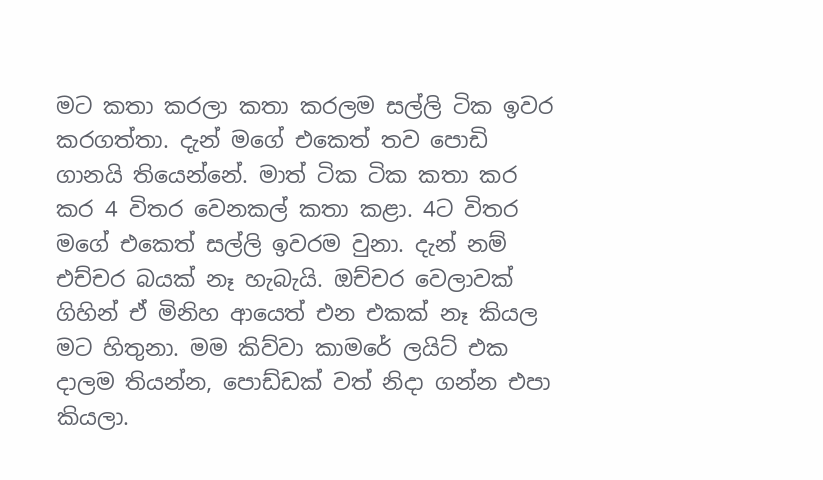මට කතා කරලා කතා කරලම සල්ලි ටික ඉවර කරගත්තා. දැන් මගේ එකෙත් තව පොඩි ගානයි තියෙන්නේ. මාත් ටික ටික කතා කර කර 4 විතර වෙනකල් කතා කළා. 4ට විතර මගේ එකෙත් සල්ලි ඉවරම වුනා. දැන් නම් එච්චර බයක් නෑ හැබැයි. ඔච්චර වෙලාවක් ගිහින් ඒ මිනිහ ආයෙත් එන එකක් නෑ කියල මට හිතුනා. මම කිව්වා කාමරේ ලයිට් එක දාලම තියන්න, පොඩ්ඩක් වත් නිදා ගන්න එපා කියලා.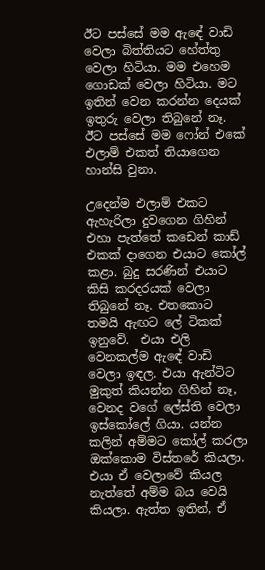ඊට පස්සේ මම ඇඳේ වාඩි වෙලා බිත්තියට හේත්තු වෙලා හිටියා. මම එහෙම ගොඩක් වෙලා හිටියා. මට ඉතින් වෙන කරන්න දෙයක් ඉතුරු වෙලා තිබුනේ නෑ. ඊට පස්සේ මම ෆෝන් එකේ එලාම් එකත් තියාගෙන හාන්සි වුනා.

උදෙන්ම එලාම් එකට ඇහැරිලා දුවගෙන ගිහින් එහා පැත්තේ කඩෙන් කාඩ් එකක් දාගෙන එයාට කෝල් කළා. බුදු සරණින් එයාට කිසි කරදරයක් වෙලා තිබුනේ නෑ. එතකොට තමයි ඇඟට ලේ ටිකක් ඉනුවේ.  එයා එලි වෙනකල්ම ඇඳේ වාඩි වෙලා ඉඳල. එයා ඇන්ටිට මුකුත් කියන්න ගිහින් නෑ, වෙනද වගේ ලේස්ති වෙලා ඉස්කෝලේ ගියා. යන්න කලින් අම්මට කෝල් කරලා ඔක්කොම විස්තරේ කියලා. එයා ඒ වෙලාවේ කියල නැත්තේ අම්ම බය වෙයි කියලා. ඇත්ත ඉතින්, ඒ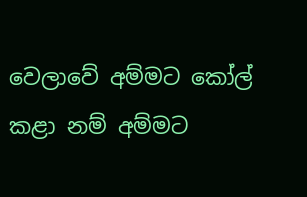වෙලාවේ අම්මට කෝල් කළා නම් අම්මට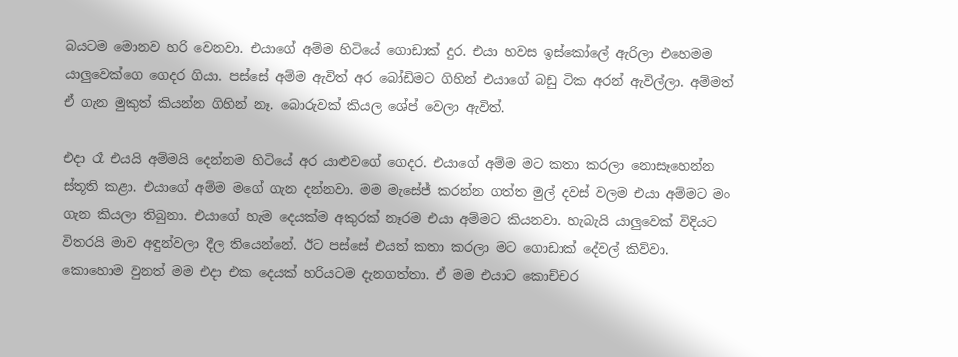බයටම මොනව හරි වෙනවා. එයාගේ අම්ම හිටියේ ගොඩාක් දුර. එයා හවස ඉස්කෝලේ ඇරිලා එහෙමම යාලුවෙක්ගෙ ගෙදර ගියා. පස්සේ අම්ම ඇවිත් අර බෝඩිමට ගිහින් එයාගේ බඩු ටික අරන් ඇවිල්ලා. අම්මත් ඒ ගැන මුකුත් කියන්න ගිහින් නෑ. බොරුවක් කියල ශේප් වෙලා ඇවිත්.

එදා රෑ එයයි අම්මයි දෙන්නම හිටියේ අර යාළුවගේ ගෙදර. එයාගේ අම්ම මට කතා කරලා නොසෑහෙන්න ස්තූති කළා. එයාගේ අම්ම මගේ ගැන දන්නවා. මම මැසේජ් කරන්න ගත්ත මුල් දවස් වලම එයා අම්මට මං ගැන කියලා තිබුනා. එයාගේ හැම දෙයක්ම අකුරක් නෑරම එයා අම්මට කියනවා. හැබැයි යාලුවෙක් විදියට විතරයි මාව අඳුන්වලා දීල තියෙන්නේ. ඊට පස්සේ එයත් කතා කරලා මට ගොඩාක් දේවල් කිව්වා. කොහොම වුනත් මම එදා එක දෙයක් හරියටම දැනගත්තා. ඒ මම එයාට කොච්චර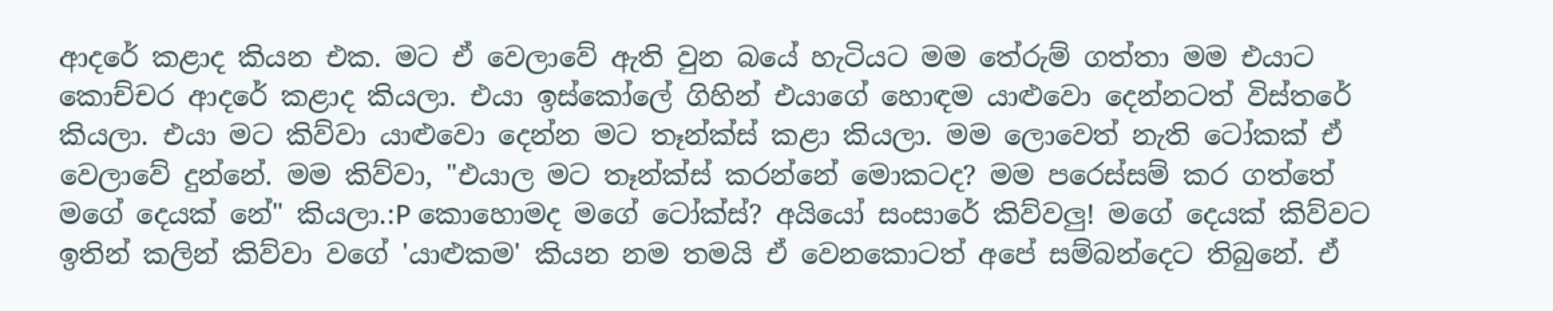ආදරේ කළාද කියන එක. මට ඒ වෙලාවේ ඇති වුන බයේ හැටියට මම තේරුම් ගත්තා මම එයාට කොච්චර ආදරේ කළාද කියලා. එයා ඉස්කෝලේ ගිහින් එයාගේ හොඳම යාළුවො දෙන්නටත් විස්තරේ කියලා. එයා මට කිව්වා යාළුවො දෙන්න මට තෑන්ක්ස් කළා කියලා. මම ලොවෙත් නැති ටෝකක් ඒ වෙලාවේ දුන්නේ. මම කිව්වා, "එයාල මට තෑන්ක්ස් කරන්නේ මොකටද? මම පරෙස්සම් කර ගත්තේ මගේ දෙයක් නේ" කියලා.:P කොහොමද මගේ ටෝක්ස්? අයියෝ සංසාරේ කිව්වලු! මගේ දෙයක් කිව්වට ඉතින් කලින් කිව්වා වගේ 'යාළුකම' කියන නම තමයි ඒ වෙනකොටත් අපේ සම්බන්දෙට තිබුනේ. ඒ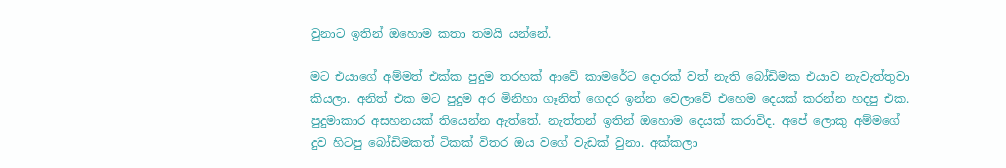වුනාට ඉතින් ඔහොම කතා තමයි යන්නේ.

මට එයාගේ අම්මත් එක්ක පුදුම තරහක් ආවේ කාමරේට දොරක් වත් නැති බෝඩිමක එයාව නැවැත්තුවා කියලා. අනිත් එක මට පුදුම අර මිනිහා ගෑනිත් ගෙදර ඉන්න වෙලාවේ එහෙම දෙයක් කරන්න හදපු එක. පුදුමාකාර අසහනයක් තියෙන්න ඇත්තේ. නැත්තන් ඉතින් ඔහොම දෙයක් කරාවිද. අපේ ලොකු අම්මගේ දුව හිටපු බෝඩිමකත් ටිකක් විතර ඔය වගේ වැඩක් වුනා. අක්කලා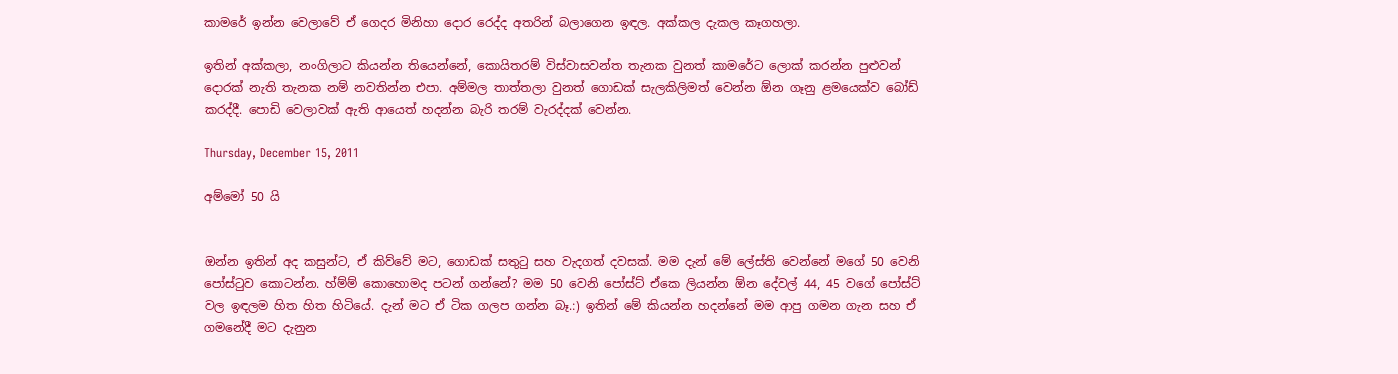කාමරේ ඉන්න වෙලාවේ ඒ ගෙදර මිනිහා දොර රෙද්ද අතරින් බලාගෙන ඉඳල. අක්කල දැකල කෑගහලා.

ඉතින් අක්කලා, නංගිලාට කියන්න තියෙන්නේ, කොයිතරම් විස්වාසවන්ත තැනක වුනත් කාමරේට ලොක් කරන්න පුළුවන් දොරක් නැති තැනක නම් නවතින්න එපා. අම්මල තාත්තලා වුනත් ගොඩක් සැලකිලිමත් වෙන්න ඕන ගෑනු ළමයෙක්ව බෝඩ් කරද්දී. පොඩි වෙලාවක් ඇති ආයෙත් හදන්න බැරි තරම් වැරද්දක් වෙන්න.

Thursday, December 15, 2011

අම්මෝ 50 යි


ඔන්න ඉතින් අද කසුන්ට, ඒ කිව්වේ මට, ගොඩක් සතුටු සහ වැදගත් දවසක්. මම දැන් මේ ලේස්ති වෙන්නේ මගේ 50 වෙනි පෝස්ටුව කොටන්න. හ්ම්ම් කොහොමද පටන් ගන්නේ? මම 50 වෙනි පෝස්ට් ඒකෙ ලියන්න ඕන දේවල් 44, 45 වගේ පෝස්ට් වල ඉඳලම හිත හිත හිටියේ. දැන් මට ඒ ටික ගලප ගන්න බෑ.:) ඉතින් මේ කියන්න හදන්නේ මම ආපු ගමන ගැන සහ ඒ ගමනේදී මට දැනුන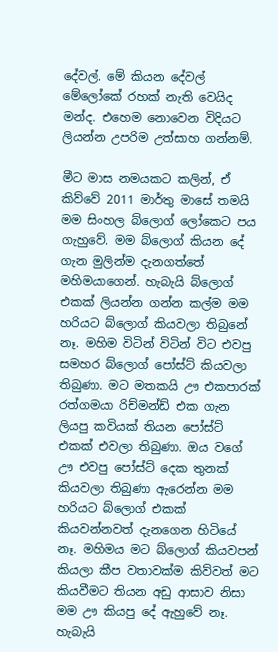දේවල්. මේ කියන දේවල් මේලෝකේ රහක් නැති වෙයිද මන්ද. එහෙම නොවෙන විදියට ලියන්න උපරිම උත්සාහ ගන්නම්.

මීට මාස නමයකට කලින්, ඒ කිව්වේ 2011 මාර්තු මාසේ තමයි මම සිංහල බ්ලොග් ලෝකෙට පය ගැහුවේ. මම බ්ලොග් කියන දේ ගැන මුලින්ම දැනගත්තේ මහිමයාගෙන්. හැබැයි බ්ලොග් එකක් ලියන්න ගන්න කල්ම මම හරියට බ්ලොග් කියවලා තිබුනේ නෑ. මහිම විටින් විටින් විට එවපු සමහර බ්ලොග් පෝස්ට් කියවලා තිබුණා. මට මතකයි ඌ එකපාරක් රත්ගමයා රිච්මන්ඩ් එක ගැන ලියපු කවියක් තියන පෝස්ට් එකක් එවලා තිබුණා. ඔය වගේ ඌ එවපු පෝස්ට් දෙක තුනක් කියවලා තිබුණා ඇරෙන්න මම හරියට බ්ලොග් එකක් කියවන්නවත් දැනගෙන හිටියේ නෑ. මහිමය මට බ්ලොග් කියවපන් කියලා කීප වතාවක්ම කිව්වත් මට කියවීමට තියන අඩු ආසාව නිසා මම ඌ කියපු දේ ඇහුවේ නෑ. හැබැයි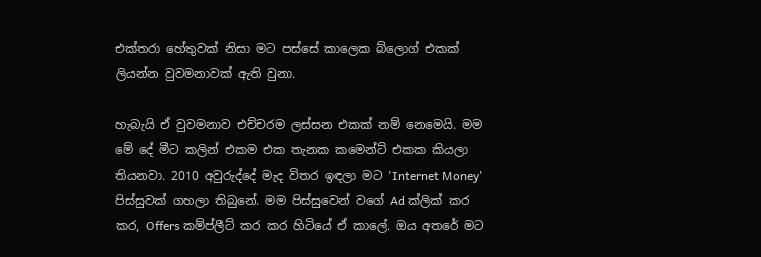එක්තරා හේතුවක් නිසා මට පස්සේ කාලෙක බ්ලොග් එකක් ලියන්න වුවමනාවක් ඇති වුනා.

හැබැයි ඒ වුවමනාව එච්චරම ලස්සන එකක් නම් නෙමෙයි. මම මේ දේ මීට කලින් එකම එක තැනක කමෙන්ට් එකක කියලා තියනවා. 2010 අවුරුද්දේ මැද විතර ඉඳලා මට 'Internet Money' පිස්සුවක් ගහලා තිබුනේ. මම පිස්සුවෙන් වගේ Ad ක්ලික් කර කර, Offers කම්ප්ලීට් කර කර හිටියේ ඒ කාලේ. ඔය අතරේ මට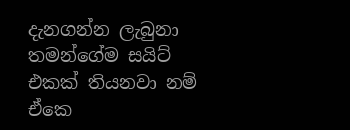දැනගන්න ලැබුනා තමන්ගේම සයිට් එකක් තියනවා නම් ඒකෙ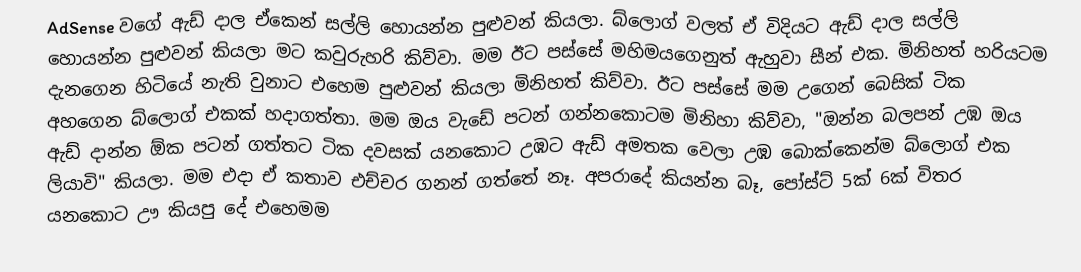AdSense වගේ ඇඩ් දාල ඒකෙන් සල්ලි හොයන්න පුළුවන් කියලා. බ්ලොග් වලත් ඒ විදියට ඇඩ් දාල සල්ලි හොයන්න පුළුවන් කියලා මට කවුරුහරි කිව්වා. මම ඊට පස්සේ මහිමයගෙනුත් ඇහුවා සීන් එක. මිනිහත් හරියටම දැනගෙන හිටියේ නැති වුනාට එහෙම පුළුවන් කියලා මිනිහත් කිව්වා. ඊට පස්සේ මම උගෙන් බෙසික් ටික අහගෙන බ්ලොග් එකක් හදාගත්තා. මම ඔය වැඩේ පටන් ගන්නකොටම මිනිහා කිව්වා, "ඔන්න බලපන් උඹ ඔය ඇඩ් දාන්න ඕක පටන් ගත්තට ටික දවසක් යනකොට උඹට ඇඩ් අමතක වෙලා උඹ බොක්කෙන්ම බ්ලොග් එක ලියාවි" කියලා. මම එදා ඒ කතාව එච්චර ගනන් ගත්තේ නෑ. අපරාදේ කියන්න බෑ, පෝස්ට් 5ක් 6ක් විතර යනකොට ඌ කියපු දේ එහෙමම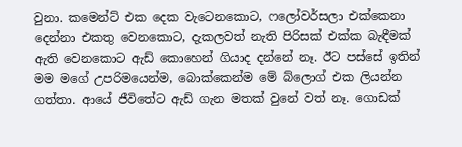වුනා. කමෙන්ට් එක දෙක වැටෙනකොට, ෆලෝවර්සලා එක්කෙනා දෙන්නා එකතු වෙනකොට, දැකලවත් නැති පිරිසක් එක්ක බැඳීමක් ඇති වෙනකොට ඇඩ් කොහෙන් ගියාද දන්නේ නෑ. ඊට පස්සේ ඉතින් මම මගේ උපරිමයෙන්ම, බොක්කෙන්ම මේ බ්ලොග් එක ලියන්න ගත්තා. ආයේ ජීවිතේට ඇඩ් ගැන මතක් වුනේ වත් නෑ. ගොඩක්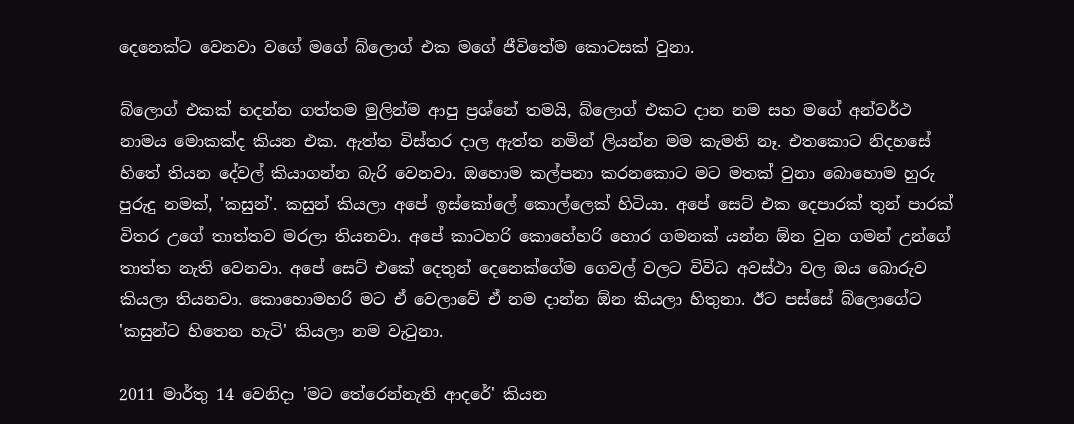දෙනෙක්ට වෙනවා වගේ මගේ බ්ලොග් එක මගේ ජීවිතේම කොටසක් වුනා.

බ්ලොග් එකක් හදන්න ගත්තම මුලින්ම ආපු ප්‍රශ්නේ තමයි, බ්ලොග් එකට දාන නම සහ මගේ අන්වර්ථ නාමය මොකක්ද කියන එක. ඇත්ත විස්තර දාල ඇත්ත නමින් ලියන්න මම කැමති නෑ. එතකොට නිදහසේ හිතේ තියන දේවල් කියාගන්න බැරි වෙනවා. ඔහොම කල්පනා කරනකොට මට මතක් වුනා බොහොම හුරු පුරුදු නමක්, 'කසුන්'. කසුන් කියලා අපේ ඉස්කෝලේ කොල්ලෙක් හිටියා. අපේ සෙට් එක දෙපාරක් තුන් පාරක් විතර උගේ තාත්තව මරලා තියනවා. අපේ කාටහරි කොහේහරි හොර ගමනක් යන්න ඕන වුන ගමන් උන්ගේ තාත්ත නැති වෙනවා. අපේ සෙට් එකේ දෙතුන් දෙනෙක්ගේම ගෙවල් වලට විවිධ අවස්ථා වල ඔය බොරුව කියලා තියනවා. කොහොමහරි මට ඒ වෙලාවේ ඒ නම දාන්න ඕන කියලා හිතුනා. ඊට පස්සේ බ්ලොගේට 'කසුන්ට හිතෙන හැටි' කියලා නම වැටුනා.

2011 මාර්තු 14 වෙනිදා 'මට තේරෙන්නැති ආදරේ' කියන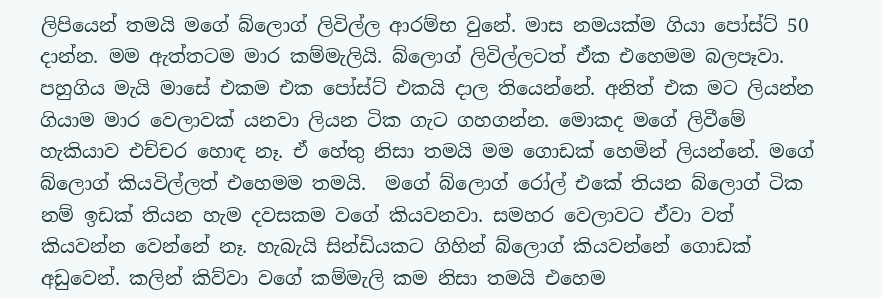ලිපියෙන් තමයි මගේ බ්ලොග් ලිවිල්ල ආරම්භ වුනේ. මාස නමයක්ම ගියා පෝස්ට් 50 දාන්න. මම ඇත්තටම මාර කම්මැලියි. බ්ලොග් ලිවිල්ලටත් ඒක එහෙමම බලපෑවා. පහුගිය මැයි මාසේ එකම එක පෝස්ට් එකයි දාල තියෙන්නේ. අනිත් එක මට ලියන්න ගියාම මාර වෙලාවක් යනවා ලියන ටික ගැට ගහගන්න. මොකද මගේ ලිවීමේ හැකියාව එච්චර හොඳ නෑ. ඒ හේතු නිසා තමයි මම ගොඩක් හෙමින් ලියන්නේ. මගේ බ්ලොග් කියවිල්ලත් එහෙමම තමයි.  මගේ බ්ලොග් රෝල් එකේ තියන බ්ලොග් ටික නම් ඉඩක් තියන හැම දවසකම වගේ කියවනවා. සමහර වෙලාවට ඒවා වත් කියවන්න වෙන්නේ නෑ. හැබැයි සින්ඩියකට ගිහින් බ්ලොග් කියවන්නේ ගොඩක් අඩුවෙන්. කලින් කිව්වා වගේ කම්මැලි කම නිසා තමයි එහෙම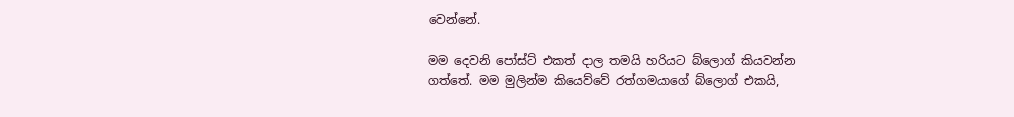වෙන්නේ.

මම දෙවනි පෝස්ට් එකත් දාල තමයි හරියට බ්ලොග් කියවන්න ගත්තේ. මම මුලින්ම කියෙව්වේ රත්ගමයාගේ බ්ලොග් එකයි,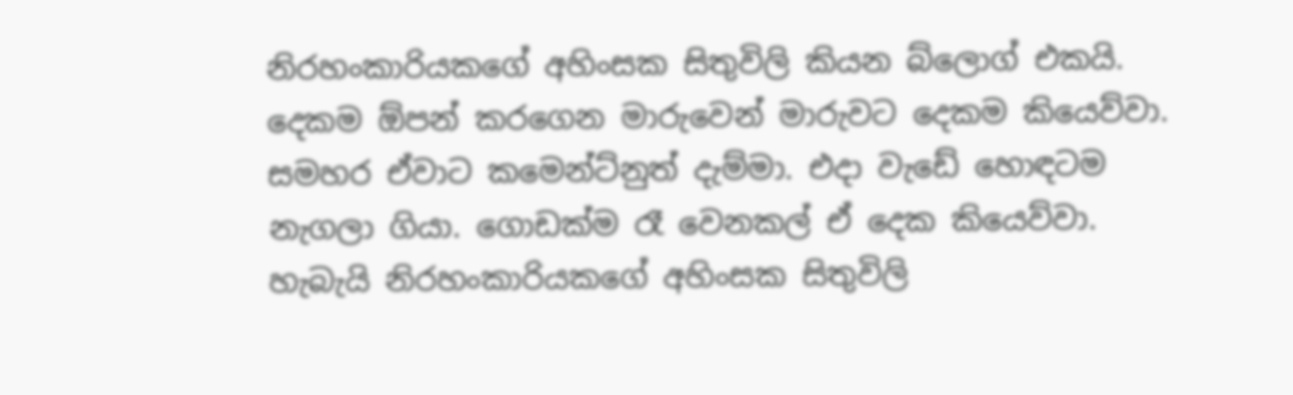නිරහංකාරියකගේ අහිංසක සිතුවිලි කියන බ්ලොග් එකයි. දෙකම ඕපන් කරගෙන මාරුවෙන් මාරුවට දෙකම කියෙව්වා. සමහර ඒවාට කමෙන්ට්නුත් දැම්මා. එදා වැඩේ හොඳටම නැගලා ගියා. ගොඩක්ම රෑ වෙනකල් ඒ දෙක කියෙව්වා. හැබැයි නිරහංකාරියකගේ අහිංසක සිතුවිලි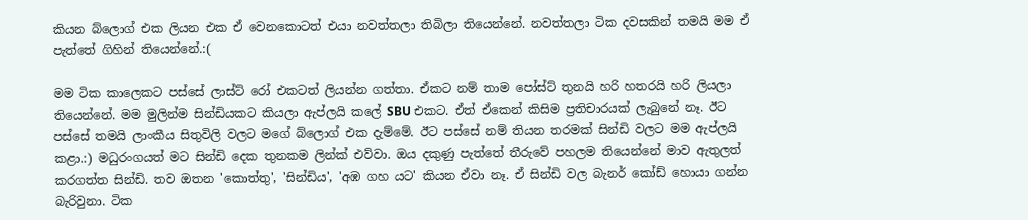කියන බ්ලොග් එක ලියන එක ඒ වෙනකොටත් එයා නවත්තලා තිබිලා තියෙන්නේ. නවත්තලා ටික දවසකින් තමයි මම ඒ පැත්තේ ගිහින් තියෙන්නේ.:(

මම ටික කාලෙකට පස්සේ ලාස්ට් රෝ එකටත් ලියන්න ගත්තා. ඒකට නම් තාම පෝස්ට් තුනයි හරි හතරයි හරි ලියලා තියෙන්නේ. මම මුලින්ම සින්ඩියකට කියලා ඇප්ලයි කලේ SBU එකට. ඒත් ඒකෙන් කිසිම ප්‍රතිචාරයක් ලැබුනේ නෑ. ඊට පස්සේ තමයි ලාංකීය සිතුවිලි වලට මගේ බ්ලොග් එක දැම්මේ. ඊට පස්සේ නම් තියන තරමක් සින්ඩි වලට මම ඇප්ලයි කළා.:) මධුරංගයත් මට සින්ඩි දෙක තුනකම ලින්ක් එව්වා. ඔය දකුණු පැත්තේ තීරුවේ පහලම තියෙන්නේ මාව ඇතුලත් කරගත්ත සින්ඩි. තව ඔතන 'කොත්තු', 'සින්ඩිය', 'අඹ ගහ යට' කියන ඒවා නෑ. ඒ සින්ඩි වල බැනර් කෝඩ් හොයා ගන්න බැරිවුනා. ටික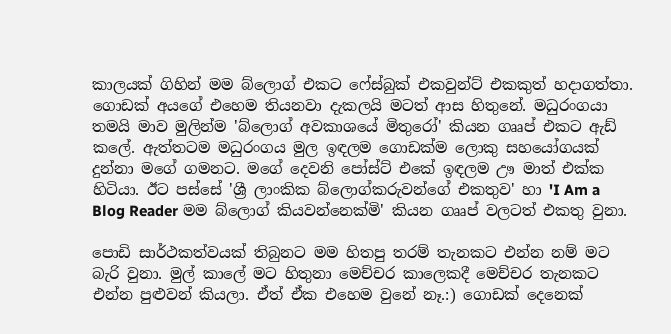කාලයක් ගිහින් මම බ්ලොග් එකට ෆේස්බුක් එකවුන්ට් එකකුත් හදාගත්තා. ගොඩක් අයගේ එහෙම තියනවා දැකලයි මටත් ආස හිතුනේ. මධුරංගයා තමයි මාව මුලින්ම 'බ්ලොග් අවකාශයේ මිතුරෝ' කියන ගෲප් එකට ඇඩ් කලේ. ඇත්තටම මධුරංගය මුල ඉඳලම ගොඩක්ම ලොකු සහයෝගයක් දුන්නා මගේ ගමනට. මගේ දෙවනි පෝස්ට් එකේ ඉඳලම ඌ මාත් එක්ක හිටියා. ඊට පස්සේ 'ශ්‍රී ලාංකික බ්ලොග්කරුවන්ගේ එකතුව' හා 'I Am a Blog Reader මම බ්ලොග් කියවන්නෙක්මි' කියන ගෲප් වලටත් එකතු වුනා.

පොඩි සාර්ථකත්වයක් තිබුනට මම හිතපු තරම් තැනකට එන්න නම් මට බැරි වුනා. මුල් කාලේ මට හිතුනා මෙච්චර කාලෙකදී මෙච්චර තැනකට එන්න පුළුවන් කියලා. ඒත් ඒක එහෙම වුනේ නෑ.:) ගොඩක් දෙනෙක්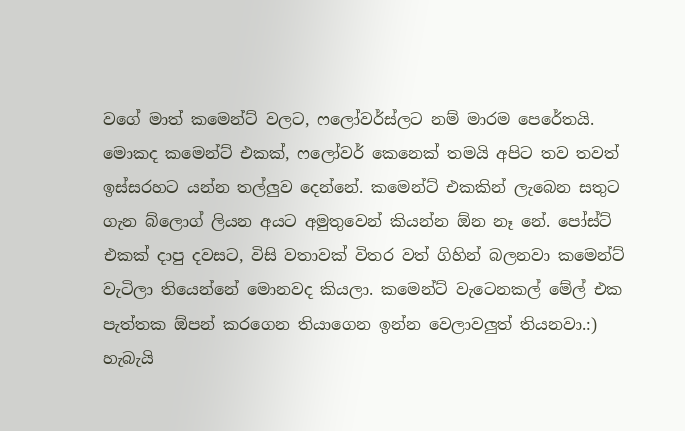වගේ මාත් කමෙන්ට් වලට, ෆලෝවර්ස්ලට නම් මාරම පෙරේතයි. මොකද කමෙන්ට් එකක්, ෆලෝවර් කෙනෙක් තමයි අපිට තව තවත් ඉස්සරහට යන්න තල්ලුව දෙන්නේ. කමෙන්ට් එකකින් ලැබෙන සතුට ගැන බ්ලොග් ලියන අයට අමුතුවෙන් කියන්න ඕන නෑ නේ. පෝස්ට් එකක් දාපු දවසට, විසි වතාවක් විතර වත් ගිහින් බලනවා කමෙන්ට් වැටිලා තියෙන්නේ මොනවද කියලා. කමෙන්ට් වැටෙනකල් මේල් එක පැත්තක ඕපන් කරගෙන තියාගෙන ඉන්න වෙලාවලුත් තියනවා.:) හැබැයි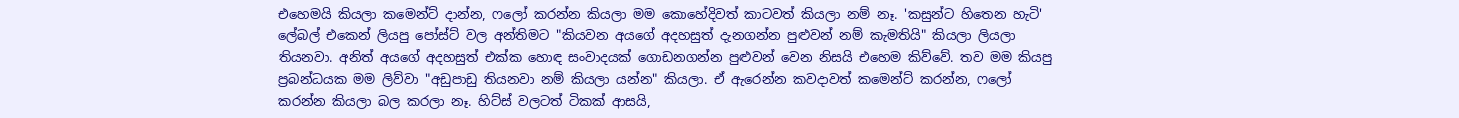එහෙමයි කියලා කමෙන්ට් දාන්න, ෆලෝ කරන්න කියලා මම කොහේදිවත් කාටවත් කියලා නම් නෑ. 'කසුන්ට හිතෙන හැටි' ලේබල් එකෙන් ලියපු පෝස්ට් වල අන්තිමට "කියවන අයගේ අදහසුත් දැනගන්න පුළුවන් නම් කැමතියි" කියලා ලියලා තියනවා. අනිත් අයගේ අදහසුත් එක්ක හොඳ සංවාදයක් ගොඩනගන්න පුළුවන් වෙන නිසයි එහෙම කිව්වේ. තව මම කියපු ප්‍රබන්ධයක මම ලිව්වා "අඩුපාඩු තියනවා නම් කියලා යන්න" කියලා. ඒ ඇරෙන්න කවදාවත් කමෙන්ට් කරන්න, ෆලෝ කරන්න කියලා බල කරලා නෑ. හිට්ස් වලටත් ටිකක් ආසයි,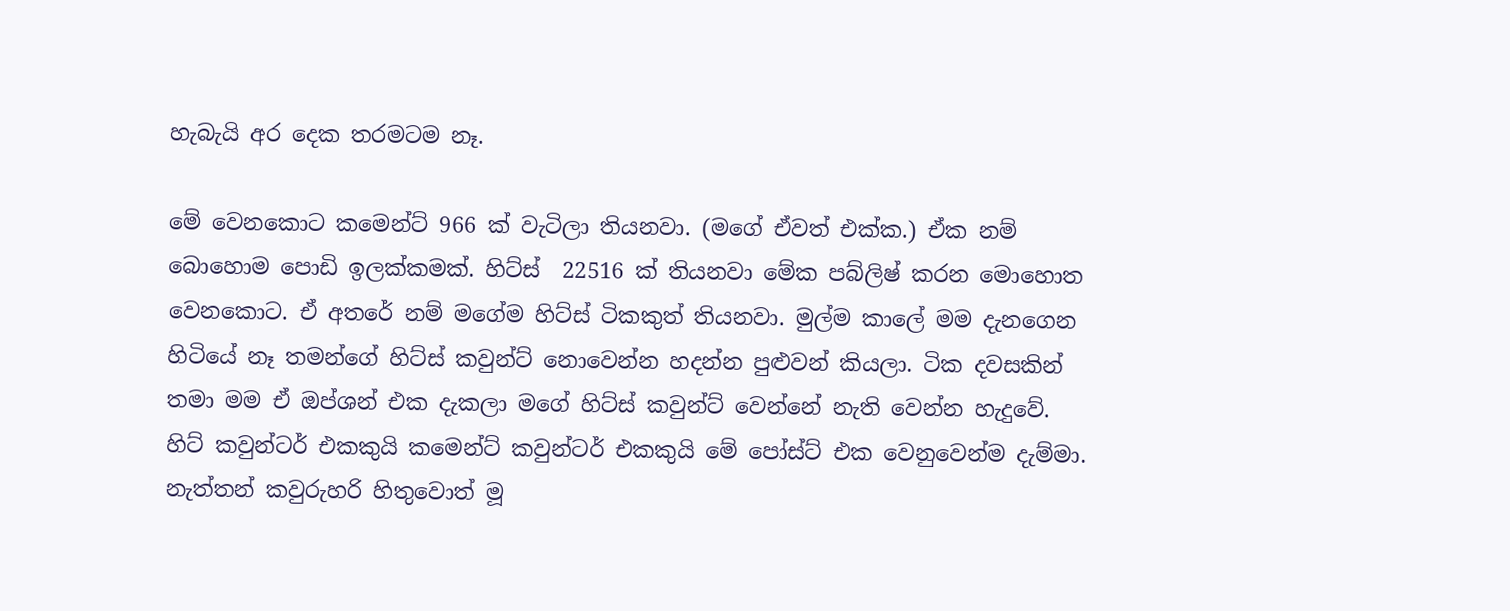හැබැයි අර දෙක තරමටම නෑ.

මේ වෙනකොට කමෙන්ට් 966 ක් වැටිලා තියනවා. (මගේ ඒවත් එක්ක.) ඒක නම් බොහොම පොඩි ඉලක්කමක්. හිට්ස්  22516 ක් තියනවා මේක පබ්ලිෂ් කරන මොහොත වෙනකොට. ඒ අතරේ නම් මගේම හිට්ස් ටිකකුත් තියනවා. මුල්ම කාලේ මම දැනගෙන හිටියේ නෑ තමන්ගේ හිට්ස් කවුන්ට් නොවෙන්න හදන්න පුළුවන් කියලා. ටික දවසකින් තමා මම ඒ ඔප්ශන් එක දැකලා මගේ හිට්ස් කවුන්ට් වෙන්නේ නැති වෙන්න හැදුවේ. හිට් කවුන්ටර් එකකුයි කමෙන්ට් කවුන්ටර් එකකුයි මේ පෝස්ට් එක වෙනුවෙන්ම දැම්මා. නැත්තන් කවුරුහරි හිතුවොත් මූ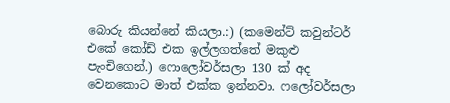බොරු කියන්නේ කියලා.:) (කමෙන්ට් කවුන්ටර් එකේ කෝඩ් එක ඉල්ලගත්තේ මකුළු පැංචිගෙන්.) ෆොලෝවර්සලා 130 ක් අද වෙනකොට මාත් එක්ක ඉන්නවා. ෆලෝවර්සලා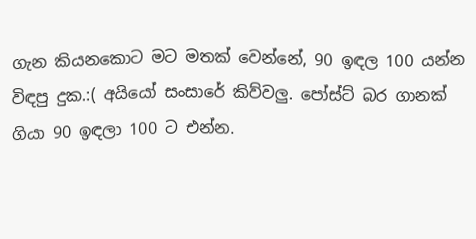ගැන කියනකොට මට මතක් වෙන්නේ, 90 ඉඳල 100 යන්න විඳපු දුක.:( අයියෝ සංසාරේ කිව්වලු. පෝස්ට් බර ගානක් ගියා 90 ඉඳලා 100 ට එන්න.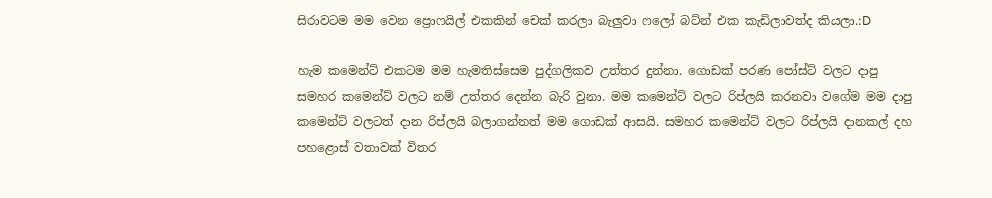සිරාවටම මම වෙන ප්‍රොෆයිල් එකකින් චෙක් කරලා බැලුවා ෆලෝ බට්න් එක කැඩිලාවත්ද කියලා.:D

හැම කමෙන්ට් එකටම මම හැමතිස්සෙම පුද්ගලිකව උත්තර දුන්නා. ගොඩක් පරණ පෝස්ට් වලට දාපු  සමහර කමෙන්ට් වලට නම් උත්තර දෙන්න බැරි වුනා. මම කමෙන්ට් වලට රිප්ලයි කරනවා වගේම මම දාපු කමෙන්ට් වලටත් දාන රිප්ලයි බලාගන්නත් මම ගොඩක් ආසයි. සමහර කමෙන්ට් වලට රිප්ලයි දානකල් දහ පහළොස් වතාවක් විතර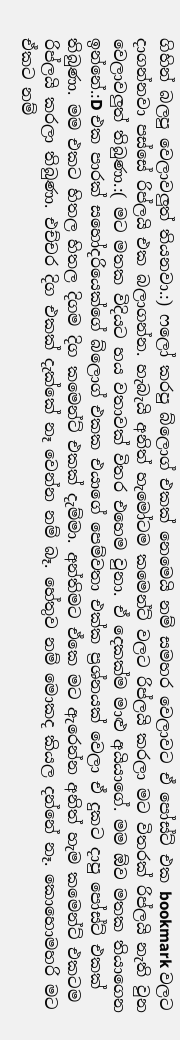ගිහින් බලපු වෙලාවලුත් තියනවා.:) ෆලෝ කරපු බ්ලොග් එකක් නෙමෙයි නම් සමහර වෙලාවට ඒ පෝස්ට් එක bookmark වලට දාගන්නවා පස්සේ රිප්ලයි එක බලාගන්න. හැබැයි අනිත් හැමෝටම කමෙන්ට් වලට රිප්ලයි කරලා මට විතරක් රිප්ලයි නැති වුන වෙලාවලුත් තිබුණා.:( මට මතක විදියට හය වතාවක් විතර එහෙම වුනා. ඒ දෙකක්ම මාළු අයියාගේ. මම ඕව මතක තියාගෙන ඉන්නේ.:D එක පාරක් සහෝදරියෙක්ගේ බ්ලොග් එකක එයාගේ පෙම්වතා එක්ක ප්‍රශ්නයක් වෙලා ඒ දුකට දාපු පෝස්ට් එකක් තිබුණා. මම එකට හිතල හිතල දිගම දිග කමෙන්ට් එකක් දැම්මා. අන්තිමට ඒකෙ මට ඇරෙන්න අනිත් හැම කමෙන්ට් එකටම රිප්ලයි කරලා තිබුණා. එච්චර දිග එකක් දැක්කේ නෑ වෙන්න නම් බෑ. හේතුව නම් මොකද කියල දන්නේ නෑ. කොහොමහරි මට ඒකට නම්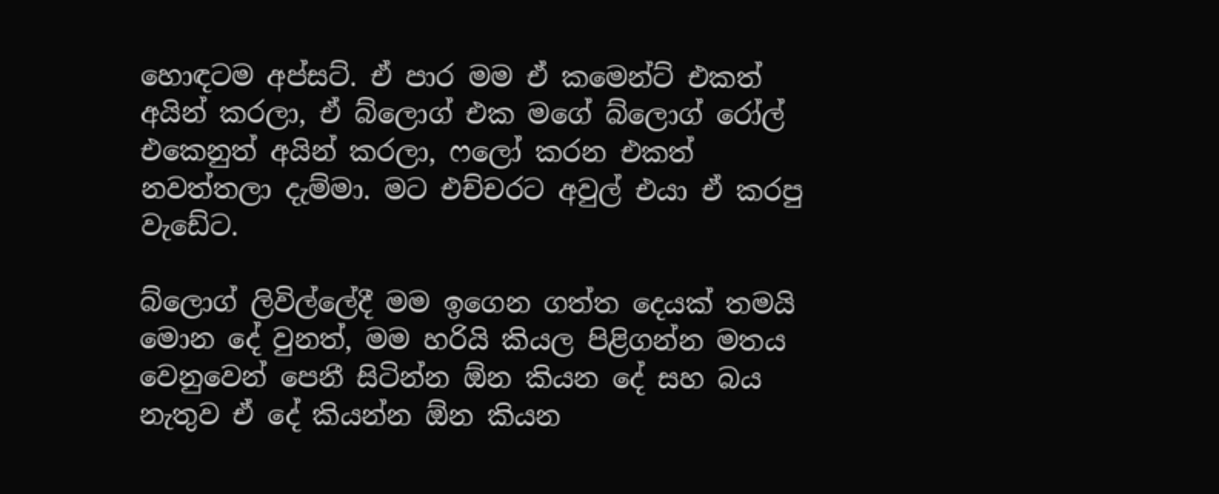හොඳටම අප්සට්. ඒ පාර මම ඒ කමෙන්ට් එකත් අයින් කරලා, ඒ බ්ලොග් එක මගේ බ්ලොග් රෝල් එකෙනුත් අයින් කරලා, ෆලෝ කරන එකත් නවත්තලා දැම්මා. මට එච්චරට අවුල් එයා ඒ කරපු වැඩේට.

බ්ලොග් ලිවිල්ලේදී මම ඉගෙන ගත්ත දෙයක් තමයි මොන දේ වුනත්, මම හරියි කියල පිළිගන්න මතය වෙනුවෙන් පෙනී සිටින්න ඕන කියන දේ සහ බය නැතුව ඒ දේ කියන්න ඕන කියන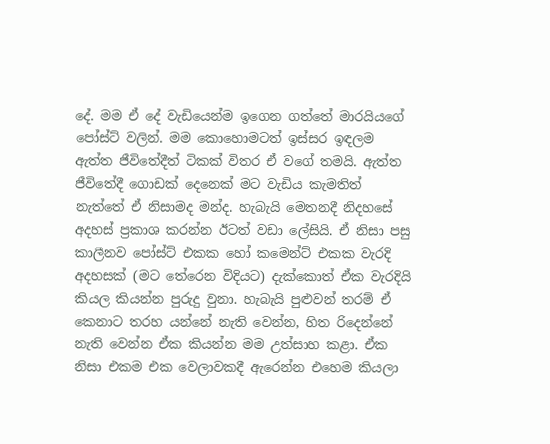දේ. මම ඒ දේ වැඩියෙන්ම ඉගෙන ගත්තේ මාරයියගේ පෝස්ට් වලින්. මම කොහොමටත් ඉස්සර ඉඳලම ඇත්ත ජීවිතේදීත් ටිකක් විතර ඒ වගේ තමයි. ඇත්ත ජීවිතේදී ගොඩක් දෙනෙක් මට වැඩිය කැමතිත් නැත්තේ ඒ නිසාමද මන්ද. හැබැයි මෙතනදී නිදහසේ අදහස් ප්‍රකාශ කරන්න ඊටත් වඩා ලේසියි. ඒ නිසා පසු කාලීනව පෝස්ට් එකක හෝ කමෙන්ට් එකක වැරදි අදහසක් (මට තේරෙන විදියට) දැක්කොත් ඒක වැරදියි කියල කියන්න පුරුදු වුනා. හැබැයි පුළුවන් තරම් ඒ කෙනාට තරහ යන්නේ නැති වෙන්න, හිත රිදෙන්නේ නැති වෙන්න ඒක කියන්න මම උත්සාහ කළා. ඒක නිසා එකම එක වෙලාවකදී ඇරෙන්න එහෙම කියලා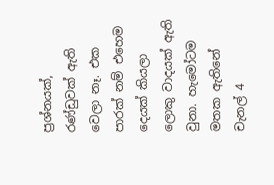ප්‍රශ්නයක්, රණ්ඩුවක් ඇති වෙලා නෑ. එක පාරක් නම් එහෙම දෙයක් කියලා ලොකු වාදයක් ඇති වුනා. හැමෝටම මතක ඇතිනේ චැනල් 4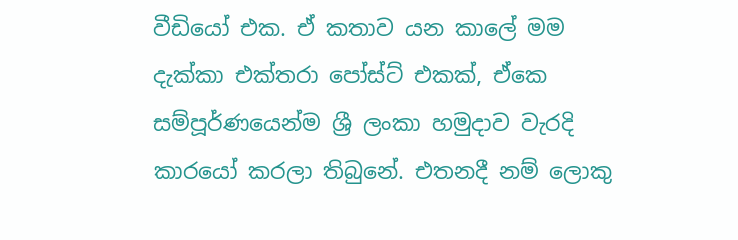වීඩියෝ එක. ඒ කතාව යන කාලේ මම දැක්කා එක්තරා පෝස්ට් එකක්, ඒකෙ සම්පූර්ණයෙන්ම ශ්‍රී ලංකා හමුදාව වැරදි කාරයෝ කරලා තිබුනේ. එතනදී නම් ලොකු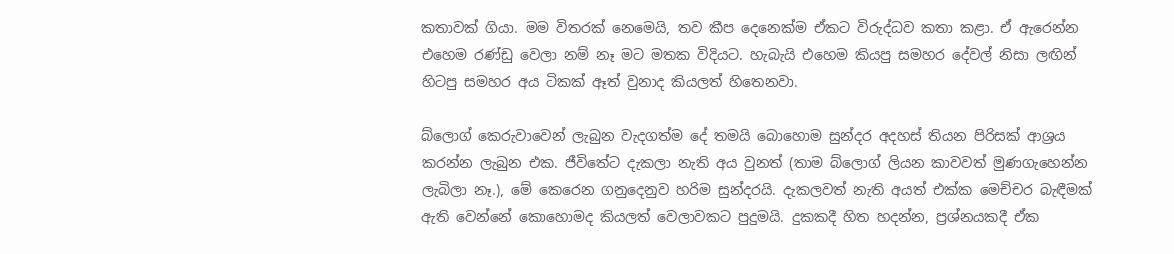කතාවක් ගියා. මම විතරක් නෙමෙයි, තව කීප දෙනෙක්ම ඒකට විරුද්ධව කතා කළා. ඒ ඇරෙන්න එහෙම රණ්ඩු වෙලා නම් නෑ මට මතක විදියට. හැබැයි එහෙම කියපු සමහර දේවල් නිසා ලඟින් හිටපු සමහර අය ටිකක් ඈත් වුනාද කියලත් හිතෙනවා.

බ්ලොග් කෙරුවාවෙන් ලැබුන වැදගත්ම දේ තමයි බොහොම සුන්දර අදහස් තියන පිරිසක් ආශ්‍රය කරන්න ලැබුන එක. ජීවිතේට දැකලා නැති අය වුනත් (තාම බ්ලොග් ලියන කාවවත් මුණගැහෙන්න ලැබිලා නෑ.), මේ කෙරෙන ගනුදෙනුව හරිම සුන්දරයි. දැකලවත් නැති අයත් එක්ක මෙච්චර බැඳීමක් ඇති වෙන්නේ කොහොමද කියලත් වෙලාවකට පුදුමයි. දුකකදී හිත හදන්න, ප්‍රශ්නයකදී ඒක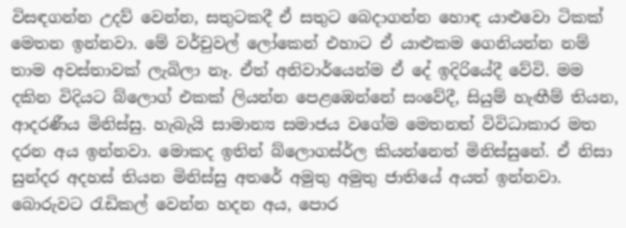විසඳගන්න උදව් වෙන්න, සතුටකදී ඒ සතුට බෙදාගන්න හොඳ යාළුවො ටිකක් මෙතන ඉන්නවා. මේ වර්චුවල් ලෝකෙන් එහාට ඒ යාළුකම ගෙනියන්න නම් තාම අවස්තාවක් ලැබිලා නෑ. ඒත් අනිවාර්යෙන්ම ඒ දේ ඉදිරියේදී වේවි. මම දකින විදියට බ්ලොග් එකක් ලියන්න පෙළඹෙන්නේ සංවේදී, සියුම් හැඟීම් තියන, ආදරණීය මිනිස්සු. හැබැයි සාමාන්‍ය සමාජය වගේම මෙතනත් විවිධාකාර මත දරන අය ඉන්නවා. මොකද ඉතින් බ්ලොගස්ර්ල කියන්නෙත් මිනිස්සුනේ. ඒ නිසා සුන්දර අදහස් තියන මිනිස්සු අතරේ අමුතු අමුතු ජාතියේ අයත් ඉන්නවා. බොරුවට රැඩිකල් වෙන්න හදන අය, පොර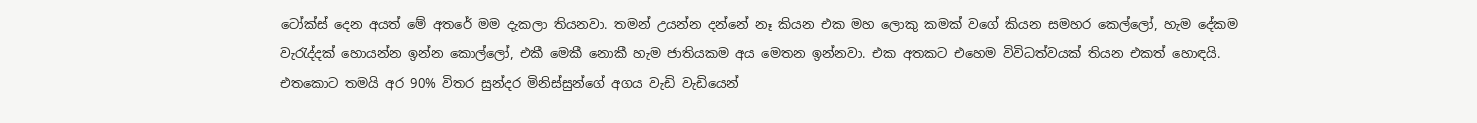ටෝක්ස් දෙන අයත් මේ අතරේ මම දැකලා තියනවා. තමන් උයන්න දන්නේ නෑ කියන එක මහ ලොකු කමක් වගේ කියන සමහර කෙල්ලෝ, හැම දේකම වැරැද්දක් හොයන්න ඉන්න කොල්ලෝ, එකී මෙකී නොකී හැම ජාතියකම අය මෙතන ඉන්නවා. එක අතකට එහෙම විවිධත්වයක් තියන එකත් හොඳයි. එතකොට තමයි අර 90% විතර සුන්දර මිනිස්සුන්ගේ අගය වැඩි වැඩියෙන්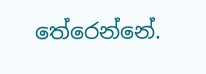තේරෙන්නේ.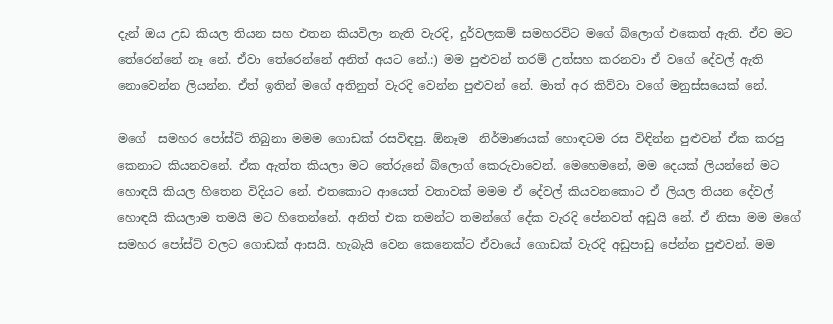දැන් ඔය උඩ කියල තියන සහ එතන කියවිලා නැති වැරදි, දුර්වලකම් සමහරවිට මගේ බ්ලොග් එකෙත් ඇති. ඒව මට තේරෙන්නේ නෑ නේ. ඒවා තේරෙන්නේ අනිත් අයට නේ.:) මම පුළුවන් තරම් උත්සහ කරනවා ඒ වගේ දේවල් ඇති නොවෙන්න ලියන්න. ඒත් ඉතින් මගේ අතිනුත් වැරදි වෙන්න පුළුවන් නේ. මාත් අර කිව්වා වගේ මනුස්සයෙක් නේ.

මගේ  සමහර පෝස්ට් තිබුනා මමම ගොඩක් රසවිඳපු. ඕනෑම  නිර්මාණයක් හොඳටම රස විඳින්න පුළුවන් ඒක කරපු කෙනාට කියනවනේ. ඒක ඇත්ත කියලා මට තේරුනේ බ්ලොග් කෙරුවාවෙන්. මෙහෙමනේ, මම දෙයක් ලියන්නේ මට හොඳයි කියල හිතෙන විදියට නේ. එතකොට ආයෙත් වතාවක් මමම ඒ දේවල් කියවනකොට ඒ ලියල තියන දේවල් හොඳයි කියලාම තමයි මට හිතෙන්නේ. අනිත් එක තමන්ට තමන්ගේ දේක වැරදි පේනවත් අඩුයි නේ. ඒ නිසා මම මගේ සමහර පෝස්ට් වලට ගොඩක් ආසයි. හැබැයි වෙන කෙනෙක්ට ඒවායේ ගොඩක් වැරදි අඩුපාඩු පේන්න පුළුවන්. මම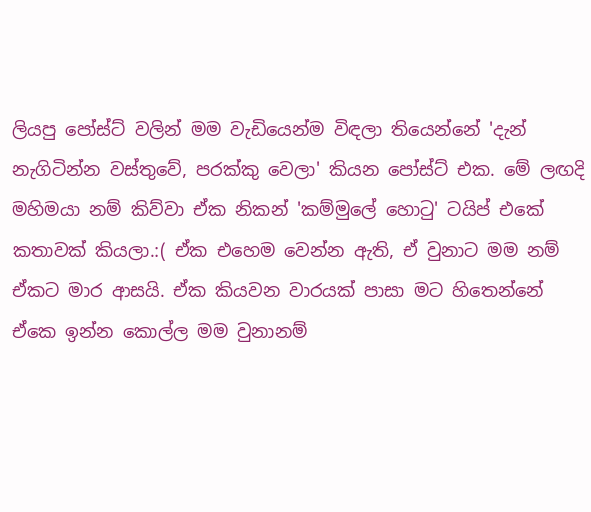ලියපු පෝස්ට් වලින් මම වැඩියෙන්ම විඳලා තියෙන්නේ 'දැන් නැගිටින්න වස්තුවේ, පරක්කු වෙලා' කියන පෝස්ට් එක. මේ ලඟදි මහිමයා නම් කිව්වා ඒක නිකන් 'කම්මුලේ හොටු' ටයිප් එකේ කතාවක් කියලා.:( ඒක එහෙම වෙන්න ඇති, ඒ වුනාට මම නම් ඒකට මාර ආසයි. ඒක කියවන වාරයක් පාසා මට හිතෙන්නේ ඒකෙ ඉන්න කොල්ල මම වුනානම්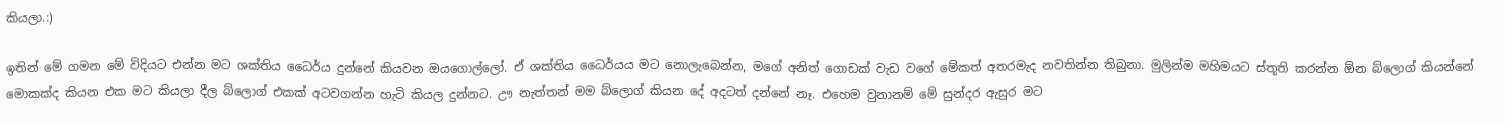කියලා.:)

ඉතින් මේ ගමන මේ විදියට එන්න මට ශක්තිය ධෛර්ය දුන්නේ කියවන ඔයගොල්ලෝ. ඒ ශක්තිය ධෛර්යය මට නොලැබෙන්න, මගේ අනිත් ගොඩක් වැඩ වගේ මේකත් අතරමැද නවතින්න තිබුනා. මුලින්ම මහිමයට ස්තූති කරන්න ඕන බ්ලොග් කියන්නේ මොකක්ද කියන එක මට කියලා දීල බ්ලොග් එකක් අටවගන්න හැටි කියල දුන්නට. ඌ නැත්තන් මම බ්ලොග් කියන දේ අදටත් දන්නේ නෑ. එහෙම වුනානම් මේ සුන්දර ඇසුර මට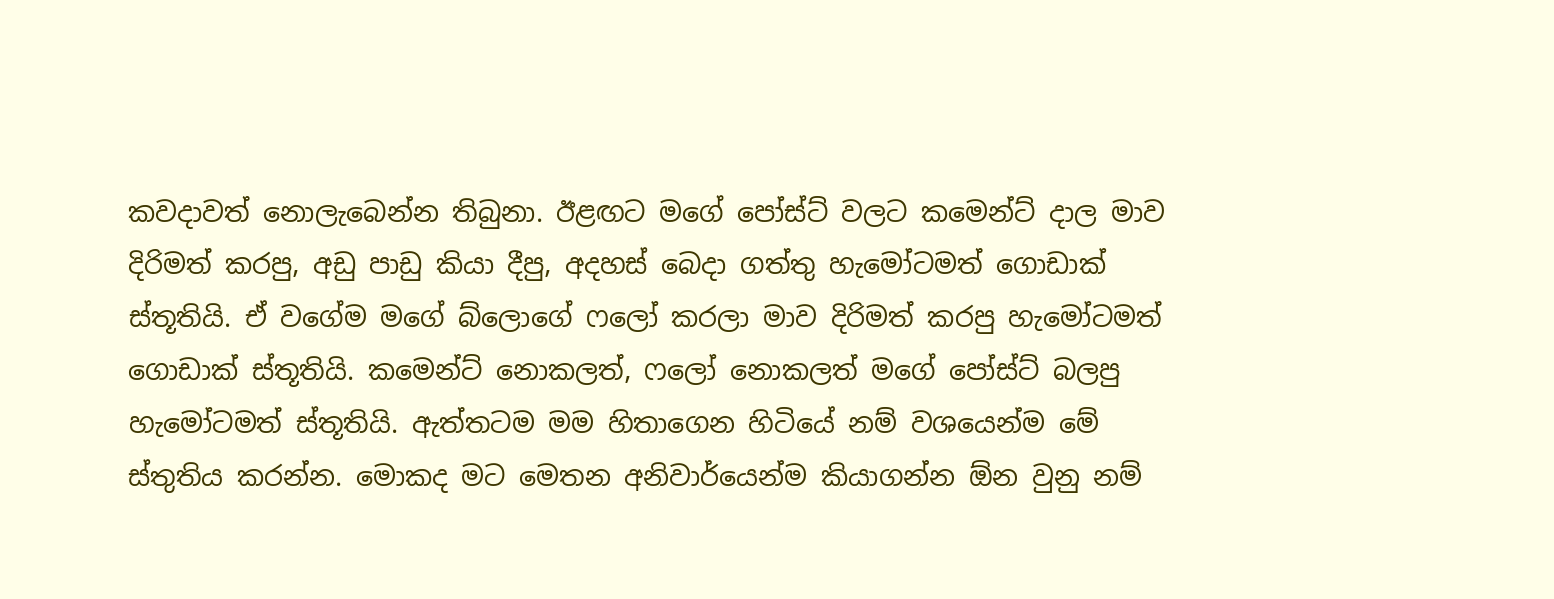කවදාවත් නොලැබෙන්න තිබුනා. ඊළඟට මගේ පෝස්ට් වලට කමෙන්ට් දාල මාව දිරිමත් කරපු, අඩු පාඩු කියා දීපු, අදහස් බෙදා ගත්තු හැමෝටමත් ගොඩාක් ස්තූතියි. ඒ වගේම මගේ බ්ලොගේ ෆලෝ කරලා මාව දිරිමත් කරපු හැමෝටමත් ගොඩාක් ස්තූතියි. කමෙන්ට් නොකලත්, ෆලෝ නොකලත් මගේ පෝස්ට් බලපු හැමෝටමත් ස්තූතියි. ඇත්තටම මම හිතාගෙන හිටියේ නම් වශයෙන්ම මේ ස්තුතිය කරන්න. මොකද මට මෙතන අනිවාර්යෙන්ම කියාගන්න ඕන වුනු නම්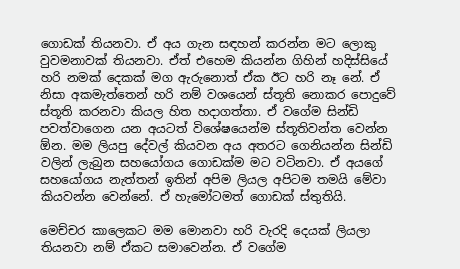ගොඩක් තියනවා. ඒ අය ගැන සඳහන් කරන්න මට ලොකු වුවමනාවක් තියනවා. ඒත් එහෙම කියන්න ගිහින් හදිස්සියේ හරි නමක් දෙකක් මග ඇරුනොත් ඒක ඊට හරි නෑ නේ. ඒ නිසා අකමැත්තෙන් හරි නම් වශයෙන් ස්තූති නොකර පොදුවේ ස්තූති කරනවා කියල හිත හදාගත්තා. ඒ වගේම සින්ඩි පවත්වාගෙන යන අයටත් විශේෂයෙන්ම ස්තූතිවන්ත වෙන්න ඕන. මම ලියපු දේවල් කියවන අය අතරට ගෙනියන්න සින්ඩි වලින් ලැබුන සහයෝගය ගොඩක්ම මට වටිනවා. ඒ අයගේ සහයෝගය නැත්තන් ඉතින් අපිම ලියල අපිටම තමයි මේවා කියවන්න වෙන්නේ. ඒ හැමෝටමත් ගොඩක් ස්තුතියි.

මෙච්චර කාලෙකට මම මොනවා හරි වැරදි දෙයක් ලියලා තියනවා නම් ඒකට සමාවෙන්න. ඒ වගේම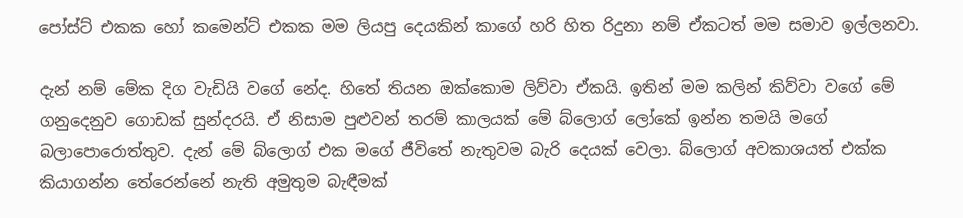පෝස්ට් එකක හෝ කමෙන්ට් එකක මම ලියපු දෙයකින් කාගේ හරි හිත රිදුනා නම් ඒකටත් මම සමාව ඉල්ලනවා.

දැන් නම් මේක දිග වැඩියි වගේ නේද. හිතේ තියන ඔක්කොම ලිව්වා ඒකයි. ඉතින් මම කලින් කිව්වා වගේ මේ ගනුදෙනුව ගොඩක් සුන්දරයි. ඒ නිසාම පුළුවන් තරම් කාලයක් මේ බ්ලොග් ලෝකේ ඉන්න තමයි මගේ බලාපොරොත්තුව. දැන් මේ බ්ලොග් එක මගේ ජීවිතේ නැතුවම බැරි දෙයක් වෙලා. බ්ලොග් අවකාශයත් එක්ක කියාගන්න තේරෙන්නේ නැති අමුතුම බැඳීමක්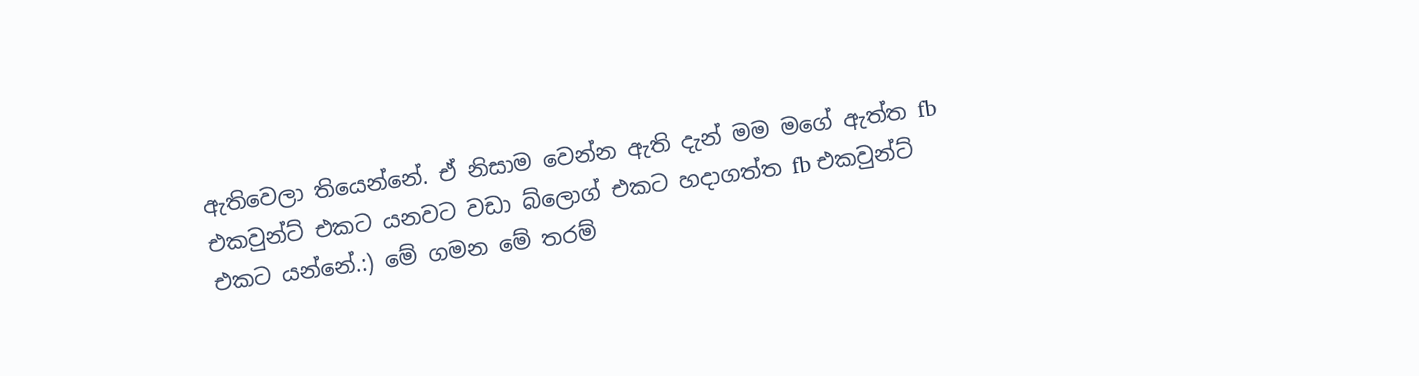ඇතිවෙලා තියෙන්නේ. ඒ නිසාම වෙන්න ඇති දැන් මම මගේ ඇත්ත fb එකවුන්ට් එකට යනවට වඩා බ්ලොග් එකට හදාගත්ත fb එකවුන්ට් එකට යන්නේ.:) මේ ගමන මේ තරම්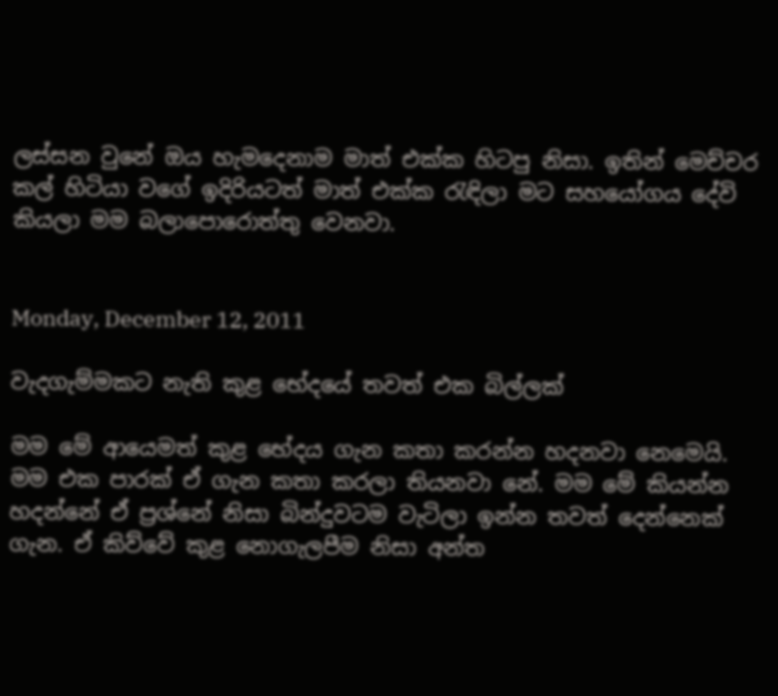ලස්සන වුනේ ඔය හැමදෙනාම මාත් එක්ක හිටපු නිසා. ඉතින් මෙච්චර කල් හිටියා වගේ ඉදිරියටත් මාත් එක්ක රැඳිලා මට සහයෝගය දේවි කියලා මම බලාපොරොත්තු වෙනවා.


Monday, December 12, 2011

වැදගැම්මකට නැති කුළ භේදයේ තවත් එක බිල්ලක්

මම මේ ආයෙමත් කුළ භේදය ගැන කතා කරන්න හදනවා නෙමෙයි. මම එක පාරක් ඒ ගැන කතා කරලා තියනවා නේ. මම මේ කියන්න හදන්නේ ඒ ප්‍රශ්නේ නිසා බින්දුවටම වැටිලා ඉන්න තවත් දෙන්නෙක් ගැන. ඒ කිව්වේ කුළ නොගැලපීම නිසා අන්ත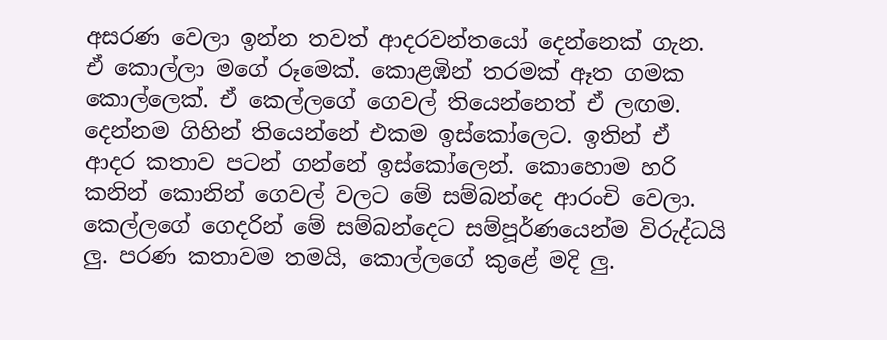අසරණ වෙලා ඉන්න තවත් ආදරවන්තයෝ දෙන්නෙක් ගැන. ඒ කොල්ලා මගේ රූමෙක්. කොළඹින් තරමක් ඈත ගමක කොල්ලෙක්. ඒ කෙල්ලගේ ගෙවල් තියෙන්නෙත් ඒ ලඟම. දෙන්නම ගිහින් තියෙන්නේ එකම ඉස්කෝලෙට. ඉතින් ඒ ආදර කතාව පටන් ගන්නේ ඉස්කෝලෙන්. කොහොම හරි කනින් කොනින් ගෙවල් වලට මේ සම්බන්දෙ ආරංචි වෙලා. කෙල්ලගේ ගෙදරින් මේ සම්බන්දෙට සම්පූර්ණයෙන්ම විරුද්ධයි ලු. පරණ කතාවම තමයි, කොල්ලගේ කුළේ මදි ලු.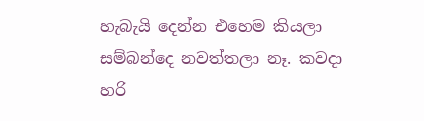හැබැයි දෙන්න එහෙම කියලා සම්බන්දෙ නවත්තලා නෑ. කවදා හරි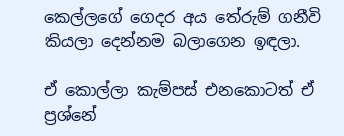කෙල්ලගේ ගෙදර අය තේරුම් ගනීවි කියලා දෙන්නම බලාගෙන ඉඳලා.

ඒ කොල්ලා කැම්පස් එනකොටත් ඒ ප්‍රශ්නේ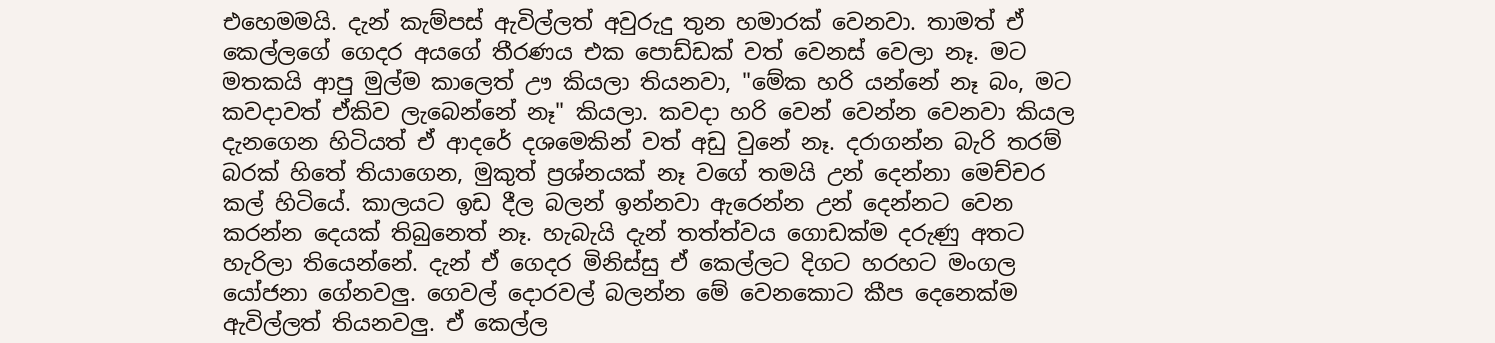එහෙමමයි. දැන් කැම්පස් ඇවිල්ලත් අවුරුදු තුන හමාරක් වෙනවා. තාමත් ඒ කෙල්ලගේ ගෙදර අයගේ තීරණය එක පොඩ්ඩක් වත් වෙනස් වෙලා නෑ. මට මතකයි ආපු මුල්ම කාලෙත් ඌ කියලා තියනවා, "මේක හරි යන්නේ නෑ බං, මට කවදාවත් ඒකිව ලැබෙන්නේ නෑ" කියලා. කවදා හරි වෙන් වෙන්න වෙනවා කියල දැනගෙන හිටියත් ඒ ආදරේ දශමෙකින් වත් අඩු වුනේ නෑ. දරාගන්න බැරි තරම් බරක් හිතේ තියාගෙන, මුකුත් ප්‍රශ්නයක් නෑ වගේ තමයි උන් දෙන්නා මෙච්චර කල් හිටියේ. කාලයට ඉඩ දීල බලන් ඉන්නවා ඇරෙන්න උන් දෙන්නට වෙන කරන්න දෙයක් තිබුනෙත් නෑ. හැබැයි දැන් තත්ත්වය ගොඩක්ම දරුණු අතට හැරිලා තියෙන්නේ. දැන් ඒ ගෙදර මිනිස්සු ඒ කෙල්ලට දිගට හරහට මංගල යෝජනා ගේනවලු. ගෙවල් දොරවල් බලන්න මේ වෙනකොට කීප දෙනෙක්ම ඇවිල්ලත් තියනවලු. ඒ කෙල්ල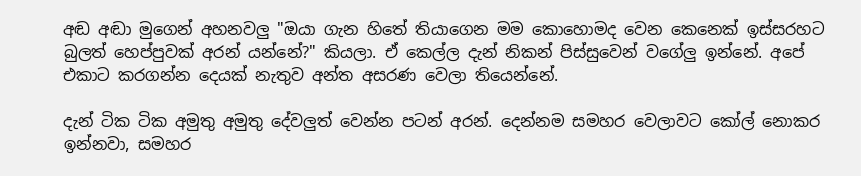අඬ අඬා මුගෙන් අහනවලු "ඔයා ගැන හිතේ තියාගෙන මම කොහොමද වෙන කෙනෙක් ඉස්සරහට බුලත් හෙප්පුවක් අරන් යන්නේ?" කියලා. ඒ කෙල්ල දැන් නිකන් පිස්සුවෙන් වගේලු ඉන්නේ. අපේ එකාට කරගන්න දෙයක් නැතුව අන්ත අසරණ වෙලා තියෙන්නේ.

දැන් ටික ටික අමුතු අමුතු දේවලුත් වෙන්න පටන් අරන්. දෙන්නම සමහර වෙලාවට කෝල් නොකර ඉන්නවා, සමහර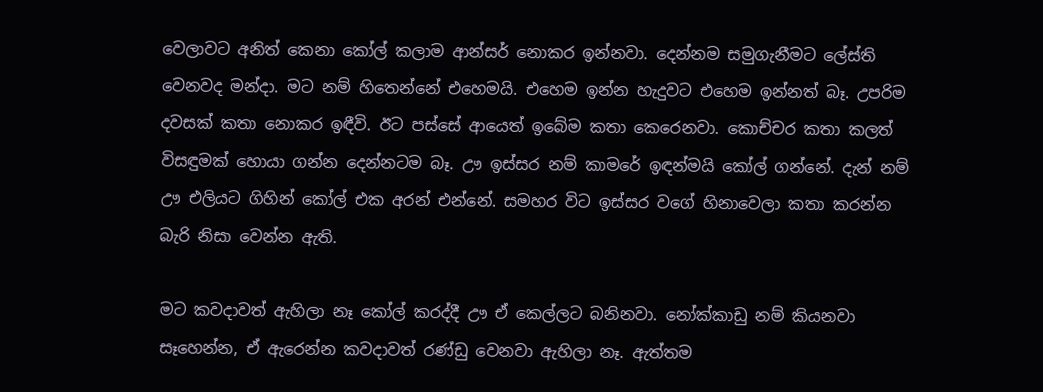වෙලාවට අනිත් කෙනා කෝල් කලාම ආන්සර් නොකර ඉන්නවා. දෙන්නම සමුගැනීමට ලේස්ති වෙනවද මන්දා. මට නම් හිතෙන්නේ එහෙමයි. එහෙම ඉන්න හැදුවට එහෙම ඉන්නත් බෑ. උපරිම දවසක් කතා නොකර ඉඳීවි. ඊට පස්සේ ආයෙත් ඉබේම කතා කෙරෙනවා. කොච්චර කතා කලත් විසඳුමක් හොයා ගන්න දෙන්නටම බෑ. ඌ ඉස්සර නම් කාමරේ ඉඳන්මයි කෝල් ගන්නේ. දැන් නම් ඌ එලියට ගිහින් කෝල් එක අරන් එන්නේ. සමහර විට ඉස්සර වගේ හිනාවෙලා කතා කරන්න බැරි නිසා වෙන්න ඇති.

මට කවදාවත් ඇහිලා නෑ කෝල් කරද්දී ඌ ඒ කෙල්ලට බනිනවා. නෝක්කාඩු නම් කියනවා සෑහෙන්න, ඒ ඇරෙන්න කවදාවත් රණ්ඩු වෙනවා ඇහිලා නෑ. ඇත්තම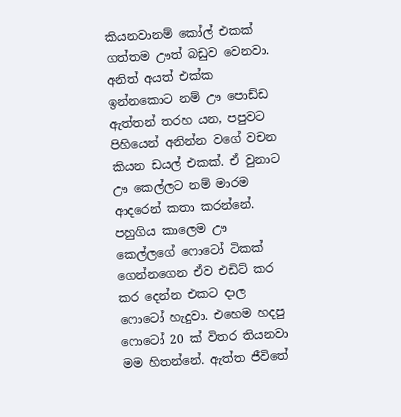කියනවානම් කෝල් එකක් ගත්තම ඌත් බඩුව වෙනවා. අනිත් අයත් එක්ක ඉන්නකොට නම් ඌ පොඩ්ඩ ඇත්තන් තරහ යන, පපුවට පිහියෙන් අනින්න වගේ වචන කියන ඩයල් එකක්. ඒ වුනාට ඌ කෙල්ලට නම් මාරම ආදරෙන් කතා කරන්නේ. පහුගිය කාලෙම ඌ කෙල්ලගේ ෆොටෝ ටිකක් ගෙන්නගෙන ඒව එඩිට් කර කර දෙන්න එකට දාල ෆොටෝ හැදුවා. එහෙම හදපු ෆොටෝ 20 ක් විතර තියනවා මම හිතන්නේ. ඇත්ත ජීවිතේ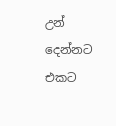උන් දෙන්නට එකට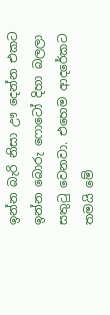ඉන්න බැරි නිසා ඌ දෙන්න එකට ඉන්න බොරු ෆොටෝ දිහා බලලා සතුටු වෙනවා. එහෙම ආදරේකට තමයි මේ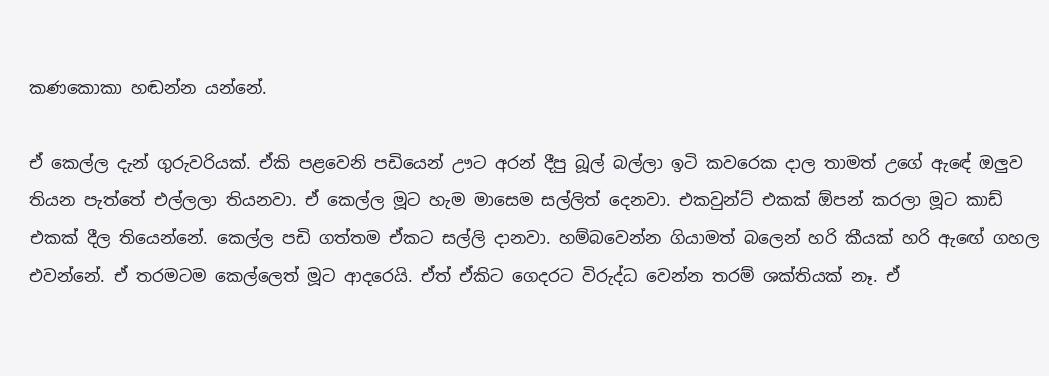කණකොකා හඬන්න යන්නේ.

ඒ කෙල්ල දැන් ගුරුවරියක්. ඒකි පළවෙනි පඩියෙන් ඌට අරන් දීපු බූල් බල්ලා ඉටි කවරෙක දාල තාමත් උගේ ඇඳේ ඔලුව තියන පැත්තේ එල්ලලා තියනවා. ඒ කෙල්ල මූට හැම මාසෙම සල්ලිත් දෙනවා. එකවුන්ට් එකක් ඕපන් කරලා මූට කාඩ් එකක් දීල තියෙන්නේ. කෙල්ල පඩි ගත්තම ඒකට සල්ලි දානවා. හම්බවෙන්න ගියාමත් බලෙන් හරි කීයක්‌ හරි ඇඟේ ගහල එවන්නේ. ඒ තරමටම කෙල්ලෙත් මූට ආදරෙයි. ඒත් ඒකිට ගෙදරට විරුද්ධ වෙන්න තරම් ශක්තියක් නෑ. ඒ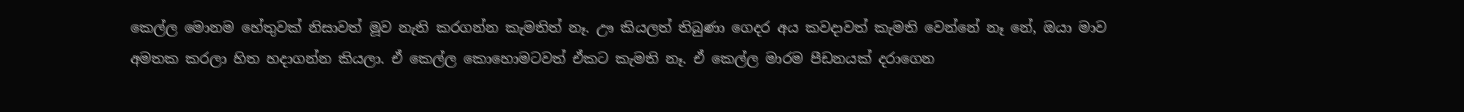කෙල්ල මොනම හේතුවක් නිසාවත් මූව නැති කරගන්න කැමතිත් නෑ. ඌ කියලත් තිබුණා ගෙදර අය කවදාවත් කැමති වෙන්නේ නෑ නේ, ඔයා මාව අමතක කරලා හිත හදාගන්න කියලා. ඒ කෙල්ල කොහොමටවත් ඒකට කැමති නෑ. ඒ කෙල්ල මාරම පීඩනයක් දරාගෙන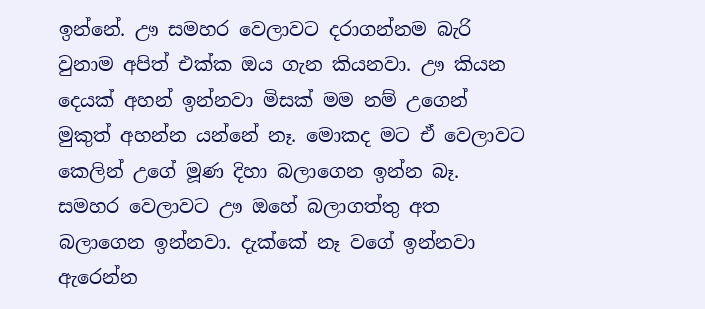ඉන්නේ. ඌ සමහර වෙලාවට දරාගන්නම බැරි වුනාම අපිත් එක්ක ඔය ගැන කියනවා. ඌ කියන දෙයක් අහන් ඉන්නවා මිසක් මම නම් උගෙන් මුකුත් අහන්න යන්නේ නෑ. මොකද මට ඒ වෙලාවට කෙලින් උගේ මූණ දිහා බලාගෙන ඉන්න බෑ. සමහර වෙලාවට ඌ ඔහේ බලාගත්තු අත බලාගෙන ඉන්නවා. දැක්කේ නෑ වගේ ඉන්නවා ඇරෙන්න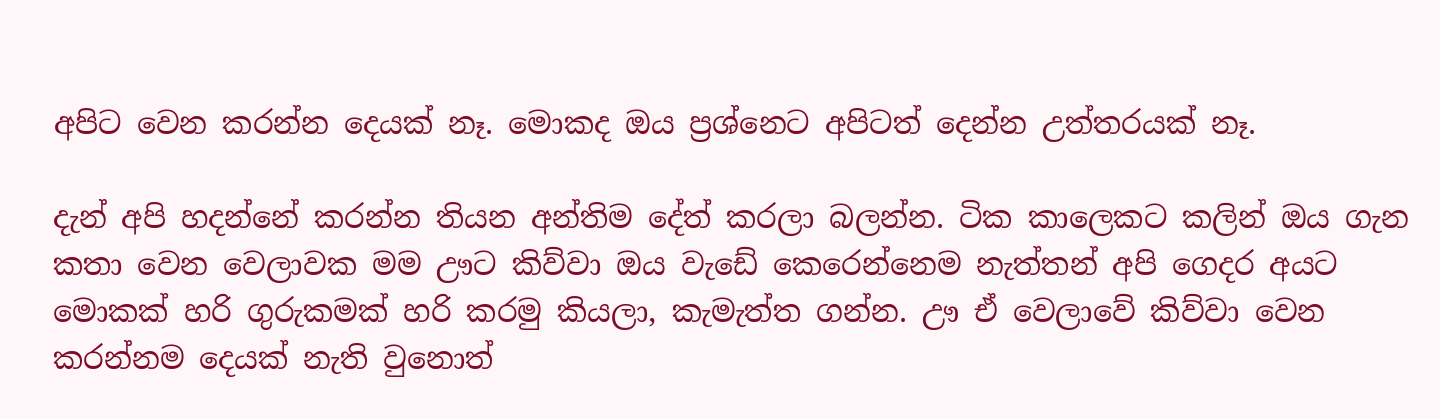අපිට වෙන කරන්න දෙයක් නෑ. මොකද ඔය ප්‍රශ්නෙට අපිටත් දෙන්න උත්තරයක්‌ නෑ.

දැන් අපි හදන්නේ කරන්න තියන අන්තිම දේත් කරලා බලන්න. ටික කාලෙකට කලින් ඔය ගැන කතා වෙන වෙලාවක මම ඌට කිව්වා ඔය වැඩේ කෙරෙන්නෙම නැත්තන් අපි ගෙදර අයට මොකක් හරි ගුරුකමක් හරි කරමු කියලා, කැමැත්ත ගන්න. ඌ ඒ වෙලාවේ කිව්වා වෙන කරන්නම දෙයක් නැති වුනොත්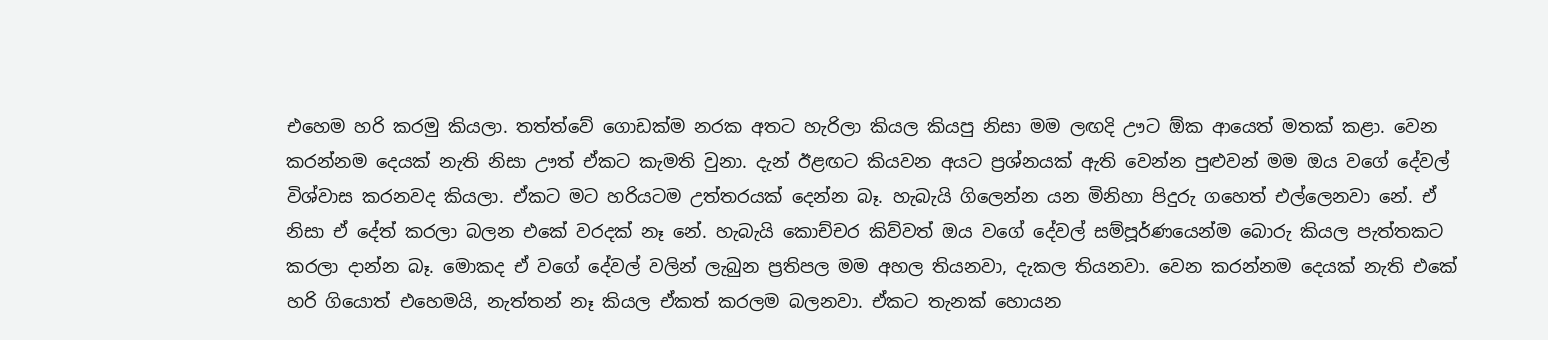එහෙම හරි කරමු කියලා. තත්ත්වේ ගොඩක්ම නරක අතට හැරිලා කියල කියපු නිසා මම ලඟදි ඌට ඕක ආයෙත් මතක් කළා. වෙන කරන්නම දෙයක් නැති නිසා ඌත් ඒකට කැමති වුනා. දැන් ඊළඟට කියවන අයට ප්‍රශ්නයක් ඇති වෙන්න පුළුවන් මම ඔය වගේ දේවල් විශ්වාස කරනවද කියලා. ඒකට මට හරියටම උත්තරයක්‌ දෙන්න බෑ. හැබැයි ගිලෙන්න යන මිනිහා පිදුරු ගහෙත් එල්ලෙනවා නේ. ඒ නිසා ඒ දේත් කරලා බලන එකේ වරදක් නෑ නේ. හැබැයි කොච්චර කිව්වත් ඔය වගේ දේවල් සම්පූර්ණයෙන්ම බොරු කියල පැත්තකට කරලා දාන්න බෑ. මොකද ඒ වගේ දේවල් වලින් ලැබුන ප්‍රතිපල මම අහල තියනවා, දැකල තියනවා. වෙන කරන්නම දෙයක් නැති එකේ හරි ගියොත් එහෙමයි, නැත්තන් නෑ කියල ඒකත් කරලම බලනවා. ඒකට තැනක් හොයන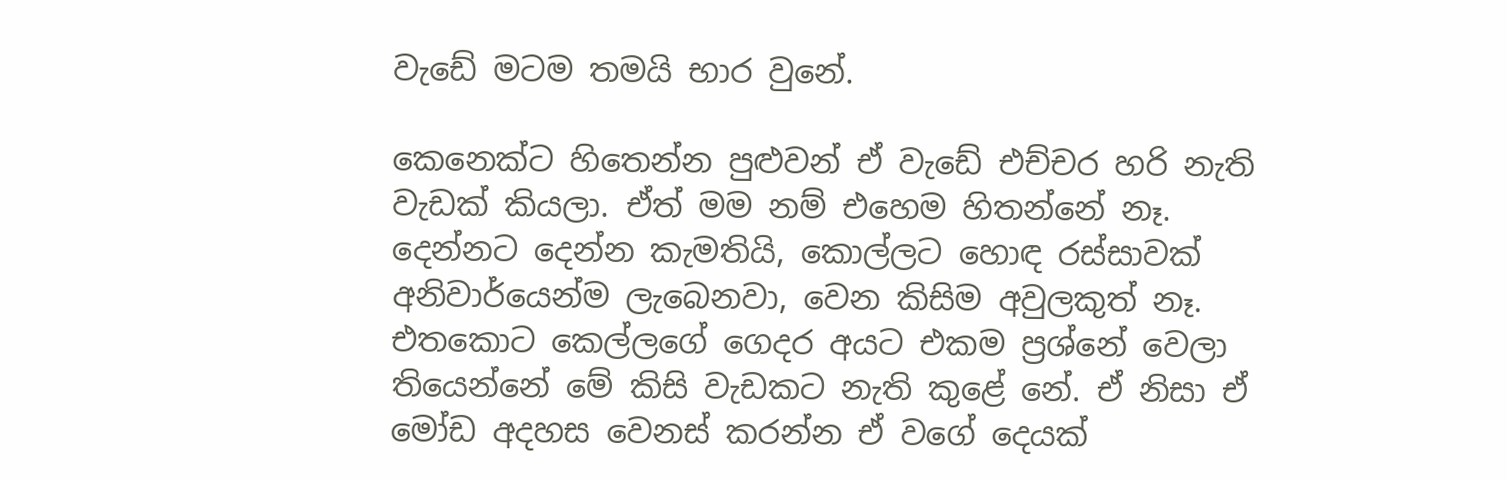වැඩේ මටම තමයි භාර වුනේ.

කෙනෙක්ට හිතෙන්න පුළුවන් ඒ වැඩේ එච්චර හරි නැති වැඩක් කියලා. ඒත් මම නම් එහෙම හිතන්නේ නෑ. දෙන්නට දෙන්න කැමතියි, කොල්ලට හොඳ රස්සාවක් අනිවාර්යෙන්ම ලැබෙනවා, වෙන කිසිම අවුලකුත් නෑ. එතකොට කෙල්ලගේ ගෙදර අයට එකම ප්‍රශ්නේ වෙලා තියෙන්නේ මේ කිසි වැඩකට නැති කුළේ නේ. ඒ නිසා ඒ මෝඩ අදහස වෙනස් කරන්න ඒ වගේ දෙයක්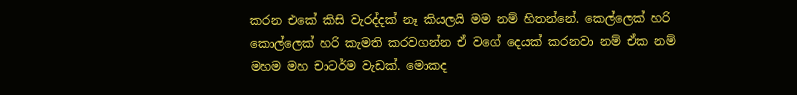කරන එකේ කිසි වැරද්දක් නෑ කියලයි මම නම් හිතන්නේ. කෙල්ලෙක් හරි කොල්ලෙක් හරි කැමති කරවගන්න ඒ වගේ දෙයක් කරනවා නම් ඒක නම් මහම මහ චාටර්ම වැඩක්. මොකද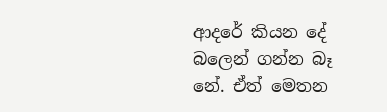ආදරේ කියන දේ බලෙන් ගන්න බෑ නේ. ඒත් මෙතන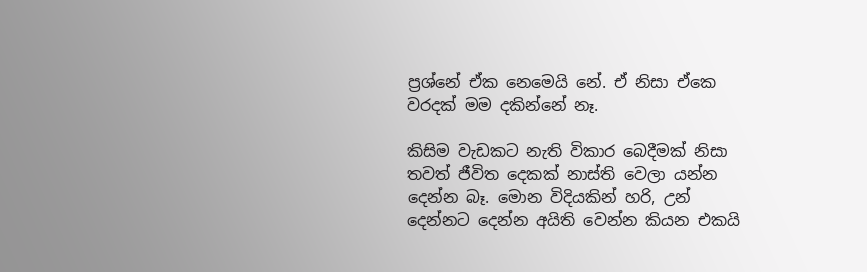ප්‍රශ්නේ ඒක නෙමෙයි නේ. ඒ නිසා ඒකෙ වරදක් මම දකින්නේ නෑ.

කිසිම වැඩකට නැති විකාර බෙදීමක් නිසා තවත් ජීවිත දෙකක් නාස්ති වෙලා යන්න දෙන්න බෑ. මොන විදියකින් හරි, උන් දෙන්නට දෙන්න අයිති වෙන්න කියන එකයි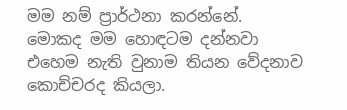මම නම් ප්‍රාර්ථනා කරන්නේ. මොකද මම හොඳටම දන්නවා එහෙම නැති වුනාම තියන වේදනාව කොච්චරද කියලා.